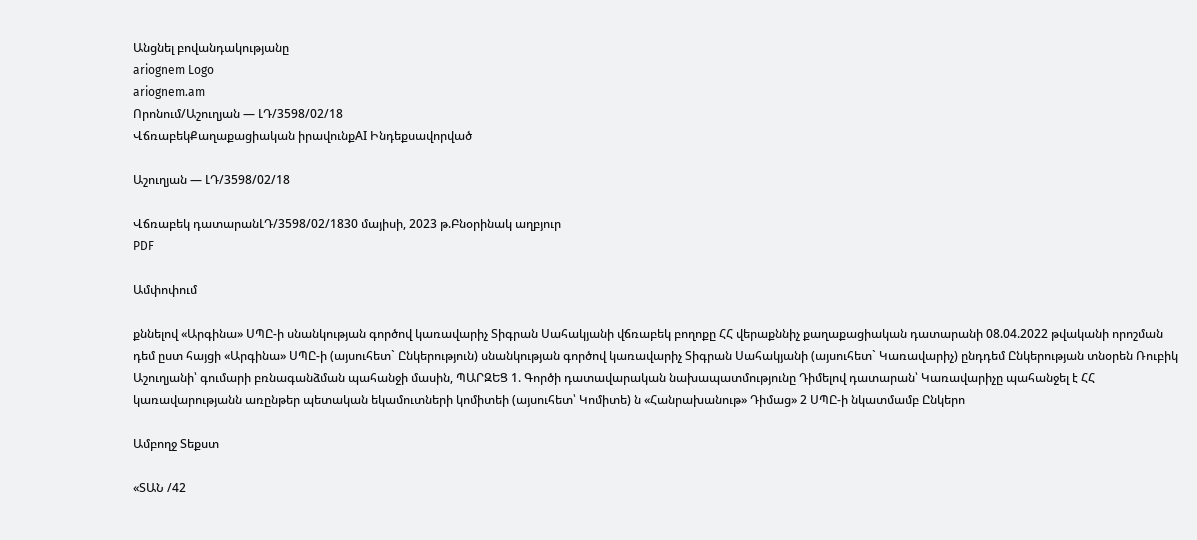Անցնել բովանդակությանը
ariognem Logo
ariognem.am
Որոնում/Աշուղյան — ԼԴ/3598/02/18
ՎճռաբեկՔաղաքացիական իրավունքAI Ինդեքսավորված

Աշուղյան — ԼԴ/3598/02/18

Վճռաբեկ դատարանԼԴ/3598/02/1830 մայիսի, 2023 թ.Բնօրինակ աղբյուր
PDF

Ամփոփում

քննելով «Արգինա» ՍՊԸ-ի սնանկության գործով կառավարիչ Տիգրան Սահակյանի վճռաբեկ բողոքը ՀՀ վերաքննիչ քաղաքացիական դատարանի 08.04.2022 թվականի որոշման դեմ ըստ հայցի «Արգինա» ՍՊԸ-ի (այսուհետ` Ընկերություն) սնանկության գործով կառավարիչ Տիգրան Սահակյանի (այսուհետ` Կառավարիչ) ընդդեմ Ընկերության տնօրեն Ռուբիկ Աշուղյանի՝ գումարի բռնագանձման պահանջի մասին, ՊԱՐԶԵՑ 1. Գործի դատավարական նախապատմությունը Դիմելով դատարան՝ Կառավարիչը պահանջել է ՀՀ կառավարությանն առընթեր պետական եկամուտների կոմիտեի (այսուհետ՝ Կոմիտե) ն «Հանրախանութ» Դիմաց» 2 ՍՊԸ-ի նկատմամբ Ընկերո

Ամբողջ Տեքստ

«ՏԱՆ /42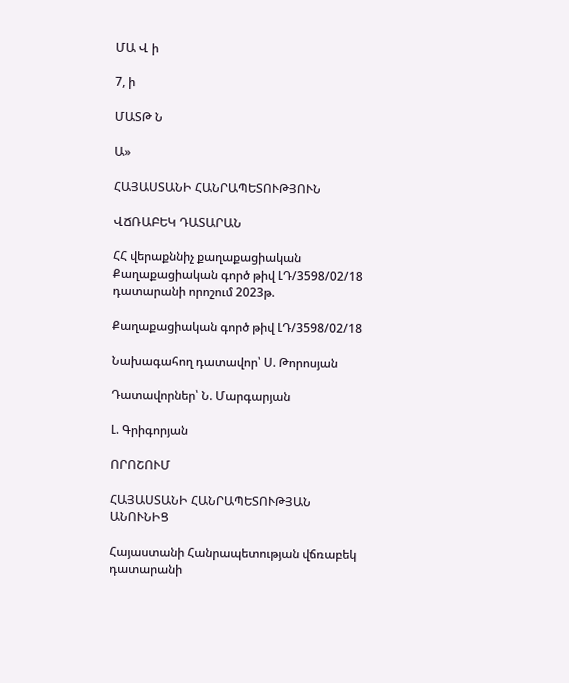ՄԱ Վ ի

7, ի

ՄԱՏԹ Ն

Ա»

ՀԱՅԱՍՏԱՆԻ ՀԱՆՐԱՊԵՏՈՒԹՅՈՒՆ

ՎՃՌԱԲԵԿ ԴԱՏԱՐԱՆ

ՀՀ վերաքննիչ քաղաքացիական Քաղաքացիական գործ թիվ ԼԴ/3598/02/18 դատարանի որոշում 2023թ.

Քաղաքացիական գործ թիվ ԼԴ/3598/02/18

Նախագահող դատավոր՝ Ս. Թորոսյան

Դատավորներ՝ Ն. Մարգարյան

Լ. Գրիգորյան

ՈՐՈՇՈՒՄ

ՀԱՅԱՍՏԱՆԻ ՀԱՆՐԱՊԵՏՈՒԹՅԱՆ ԱՆՈՒՆԻՑ

Հայաստանի Հանրապետության վճռաբեկ դատարանի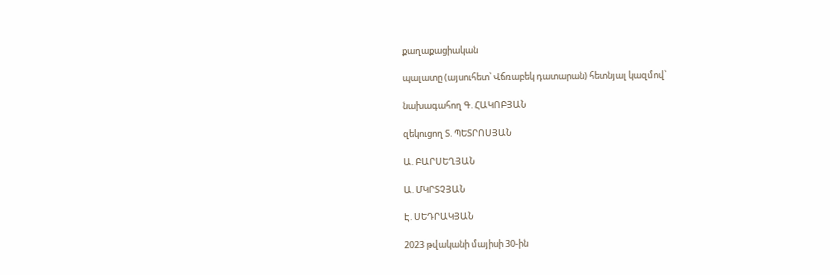քաղաքացիական

պալատը (այսուհետ՝ Վճռաբեկ դատարան) հետնյալ կազմով՝

նախագահող Գ. ՀԱԿՈԲՅԱՆ

զեկուցող Տ. ՊԵՏՐՈՍՅԱՆ

Ա. ԲԱՐՍԵՂՅԱՆ

Ա. ՄԿՐՏՉՅԱՆ

Է. ՍԵԴՐԱԿՅԱՆ

2023 թվականի մայիսի 30-ին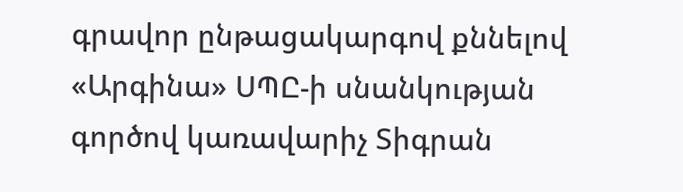գրավոր ընթացակարգով քննելով «Արգինա» ՍՊԸ-ի սնանկության գործով կառավարիչ Տիգրան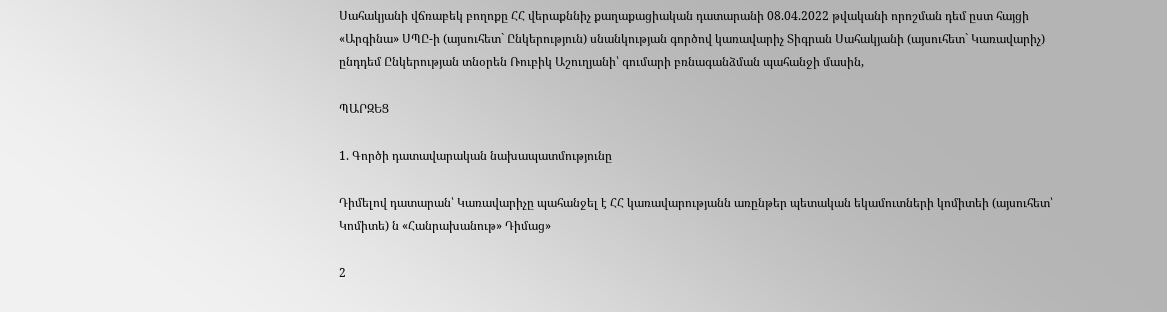Սահակյանի վճռաբեկ բողոքը ՀՀ վերաքննիչ քաղաքացիական դատարանի 08.04.2022 թվականի որոշման դեմ ըստ հայցի «Արգինա» ՍՊԸ-ի (այսուհետ` Ընկերություն) սնանկության գործով կառավարիչ Տիգրան Սահակյանի (այսուհետ` Կառավարիչ) ընդդեմ Ընկերության տնօրեն Ռուբիկ Աշուղյանի՝ գումարի բռնագանձման պահանջի մասին,

ՊԱՐԶԵՑ

1. Գործի դատավարական նախապատմությունը

Դիմելով դատարան՝ Կառավարիչը պահանջել է ՀՀ կառավարությանն առընթեր պետական եկամուտների կոմիտեի (այսուհետ՝ Կոմիտե) ն «Հանրախանութ» Դիմաց»

2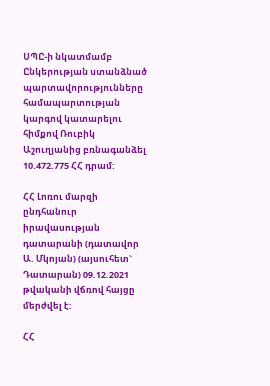ՍՊԸ-ի նկատմամբ Ընկերության ստանձնած պարտավորությունները համապարտության կարգով կատարելու հիմքով Ռուբիկ Աշուղյանից բռնագանձել 10.472.775 ՀՀ դրամ:

ՀՀ Լոռու մարզի ընդհանուր իրավասության դատարանի (դատավոր Ա. Մկոյան) (այսուհետ` Դատարան) 09.12.2021 թվականի վճռով հայցը մերժվել է:

ՀՀ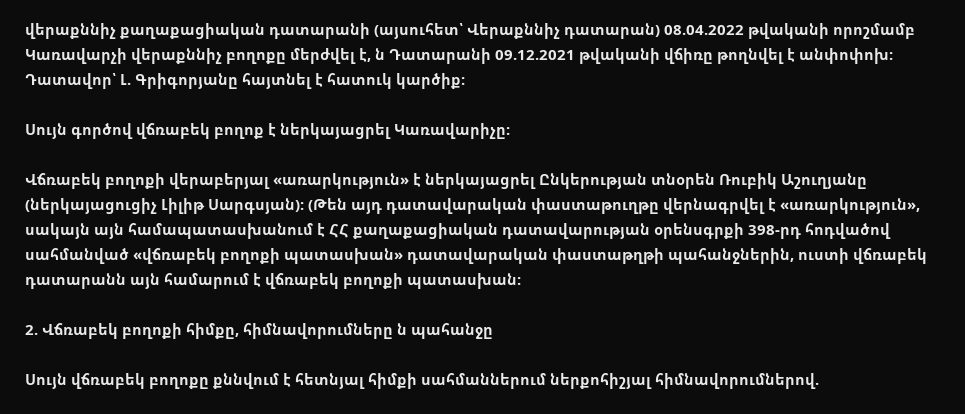վերաքննիչ քաղաքացիական դատարանի (այսուհետ՝ Վերաքննիչ դատարան) 08.04.2022 թվականի որոշմամբ Կառավարչի վերաքննիչ բողոքը մերժվել է, ն Դատարանի 09.12.2021 թվականի վճիռը թողնվել է անփոփոխ: Դատավոր՝ Լ. Գրիգորյանը հայտնել է հատուկ կարծիք:

Սույն գործով վճռաբեկ բողոք է ներկայացրել Կառավարիչը:

Վճռաբեկ բողոքի վերաբերյալ «առարկություն» է ներկայացրել Ընկերության տնօրեն Ռուբիկ Աշուղյանը (ներկայացուցիչ Լիլիթ Սարգսյան): (Թեն այդ դատավարական փաստաթուղթը վերնագրվել է «առարկություն», սակայն այն համապատասխանում է ՀՀ քաղաքացիական դատավարության օրենսգրքի 398-րդ հոդվածով սահմանված «վճռաբեկ բողոքի պատասխան» դատավարական փաստաթղթի պահանջներին, ուստի վճռաբեկ դատարանն այն համարում է վճռաբեկ բողոքի պատասխան:

2. Վճռաբեկ բողոքի հիմքը, հիմնավորումները ն պահանջը

Սույն վճռաբեկ բողոքը քննվում է հետնյալ հիմքի սահմաններում ներքոհիշյալ հիմնավորումներով.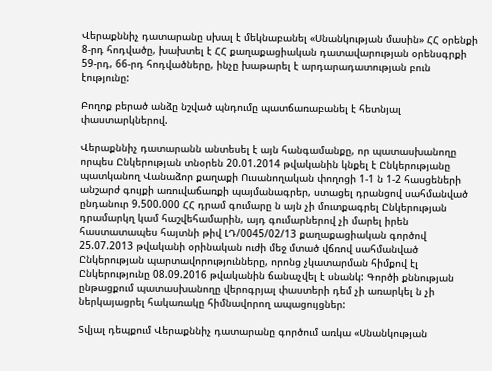Վերաքննիչ դատարանը սխալ է մեկնաբանել «Սնանկության մասին» ՀՀ օրենքի 8-րդ հոդվածը, խախտել է ՀՀ քաղաքացիական դատավարության օրենսգրքի 59-րդ, 66-րդ հոդվածները, ինչը խաթարել է արդարադատության բուն էությունը:

Բողոք բերած անձը նշված պնդումը պատճառաբանել է հետնյալ փաստարկներով.

Վերաքննիչ դատարանն անտեսել է այն հանգամանքը, որ պատասխանողը որպես Ընկերության տնօրեն 20.01.2014 թվականին կնքել է Ընկերությանը պատկանող Վանաձոր քաղաքի Ուսանողական փողոցի 1-1 ն 1-2 հասցեների անշարժ գույքի առուվաճառքի պայմանագրեր, ստացել դրանցով սահմանված ընդանուր 9.500.000 ՀՀ դրամ գումարը ն այն չի մուտքագրել Ընկերության դրամարկղ կամ հաշվեհամարին, այդ գումարներով չի մարել իրեն հաստատապես հայտնի թիվ ԼԴ/0045/02/13 քաղաքացիական գործով 25.07.2013 թվականի օրինական ուժի մեջ մտած վճռով սահմանված Ընկերության պարտավորությունները, որոնց չկատարման հիմքով էլ Ընկերությունը 08.09.2016 թվականին ճանաչվել է սնանկ: Գործի քննության ընթացքում պատասխանողը վերոգրյալ փաստերի դեմ չի առարկել ն չի ներկայացրել հակառակը հիմնավորող ապացույցներ:

Տվյալ դեպքում Վերաքննիչ դատարանը գործում առկա «Սնանկության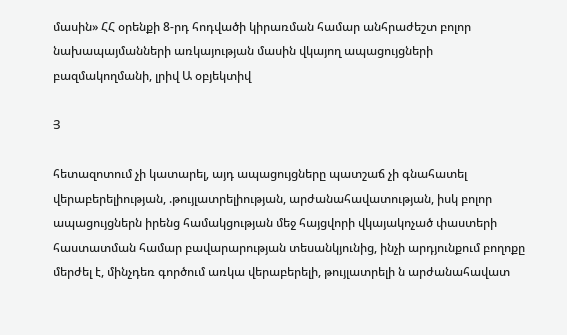մասին» ՀՀ օրենքի 8-րդ հոդվածի կիրառման համար անհրաժեշտ բոլոր նախապայմանների առկայության մասին վկայող ապացույցների բազմակողմանի, լրիվ Ա օբյեկտիվ

Յ

հետազոտում չի կատարել, այդ ապացույցները պատշաճ չի գնահատել վերաբերելիության, .թույլատրելիության, արժանահավատության, իսկ բոլոր ապացույցներն իրենց համակցության մեջ հայցվորի վկայակոչած փաստերի հաստատման համար բավարարության տեսանկյունից, ինչի արդյունքում բողոքը մերժել է, մինչդեռ գործում առկա վերաբերելի, թույլատրելի ն արժանահավատ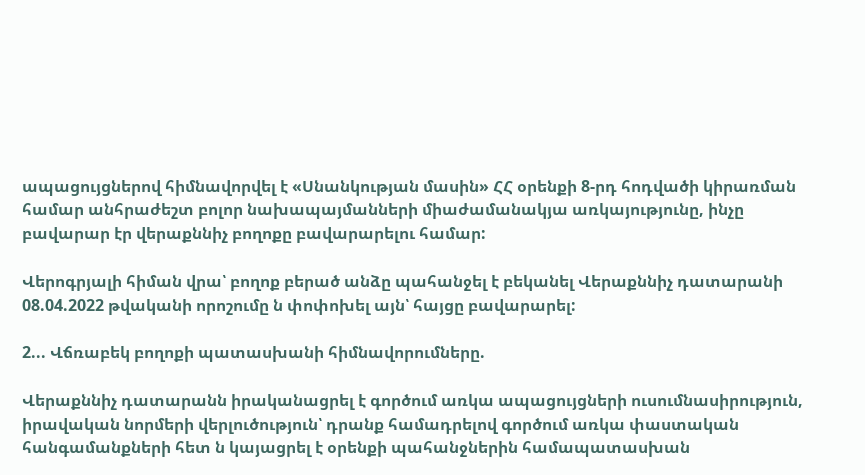ապացույցներով հիմնավորվել է «Սնանկության մասին» ՀՀ օրենքի 8-րդ հոդվածի կիրառման համար անհրաժեշտ բոլոր նախապայմանների միաժամանակյա առկայությունը, ինչը բավարար էր վերաքննիչ բողոքը բավարարելու համար:

Վերոգրյալի հիման վրա՝ բողոք բերած անձը պահանջել է բեկանել Վերաքննիչ դատարանի 08.04.2022 թվականի որոշումը ն փոփոխել այն՝ հայցը բավարարել:

2... Վճռաբեկ բողոքի պատասխանի հիմնավորումները.

Վերաքննիչ դատարանն իրականացրել է գործում առկա ապացույցների ուսումնասիրություն, իրավական նորմերի վերլուծություն՝ դրանք համադրելով գործում առկա փաստական հանգամանքների հետ ն կայացրել է օրենքի պահանջներին համապատասխան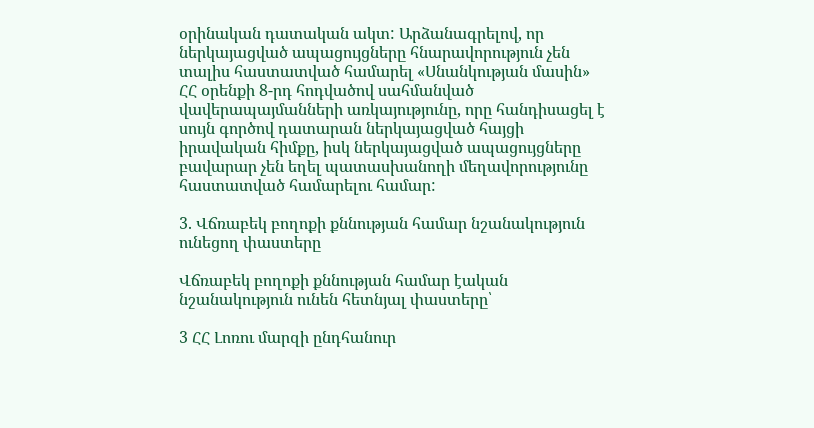օրինական դատական ակտ: Արձանագրելով, որ ներկայացված ապացույցները հնարավորություն չեն տալիս հաստատված համարել «Սնանկության մասին» ՀՀ օրենքի 8-րդ հոդվածով սահմանված վավերապայմանների առկայությունը, որը հանդիսացել է սույն գործով դատարան ներկայացված հայցի իրավական հիմքը, իսկ ներկայացված ապացույցները բավարար չեն եղել պատասխանողի մեղավորությունը հաստատված համարելու համար:

3. Վճռաբեկ բողոքի քննության համար նշանակություն ունեցող փաստերը

Վճռաբեկ բողոքի քննության համար էական նշանակություն ունեն հետնյալ փաստերը՝

3 ՀՀ Լոռու մարզի ընդհանուր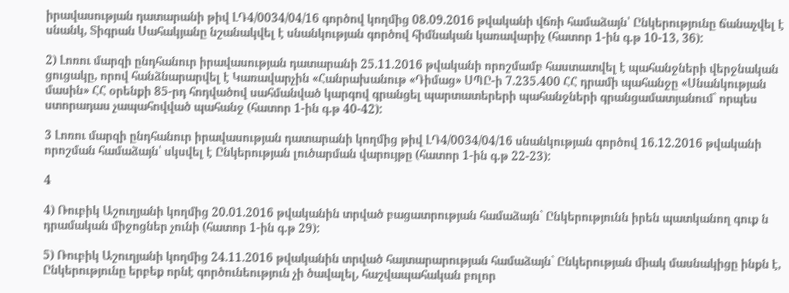իրավասության դատարանի թիվ ԼԴ4/0034/04/16 գործով կողմից 08.09.2016 թվականի վճռի համաձայն՝ Ընկերությունը ճանաչվել է սնանկ, Տիգրան Սահակյանը նշանակվել է սնանկության գործով հիմնական կառավարիչ (հատոր 1-ին գ.թ 10-13, 36):

2) Լոռու մարզի ընդհանուր իրավասության դատարանի 25.11.2016 թվականի որոշմամբ հաստատվել է պահանջների վերջնական ցուցակը, որով հանձնարարվել է Կառավարչին «Հանրախանութ «Դիմաց» ՍՊԸ-ի 7.235.400 ՀՀ դրամի պահանջը «Սնանկության մասին» ՀՀ օրենքի 85-րդ հոդվածով սահմանված կարգով գրանցել պարտատերերի պահանջների գրանցամատյանում` որպես ստորադաս չապահովված պահանջ (հատոր 1-ին գ.թ 40-42):

3 Լոռու մարզի ընդհանուր իրավասության դատարանի կողմից թիվ ԼԴ4/0034/04/16 սնանկության գործով 16.12.2016 թվականի որոշման համաձայն՝ սկսվել է Ընկերության լուծարման վարույթը (հատոր 1-ին գ.թ 22-23):

4

4) Ռուբիկ Աշուղյանի կողմից 20.01.2016 թվականին տրված բացատրության համաձայն` Ընկերությունն իրեն պատկանող գուք ն դրամական միջոցներ չունի (հատոր 1-ին գ.թ 29):

5) Ռուբիկ Աշուղյանի կողմից 24.11.2016 թվականին տրված հայտարարության համաձայն` Ընկերության միակ մասնակիցը ինքն է, Ընկերությունը երբեք որնէ գործունեություն չի ծավալել, հաշվապահական բոլոր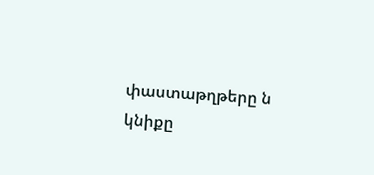փաստաթղթերը ն կնիքը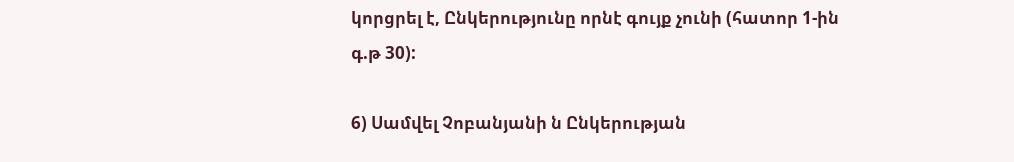կորցրել է, Ընկերությունը որնէ գույք չունի (հատոր 1-ին գ.թ 30):

6) Սամվել Չոբանյանի ն Ընկերության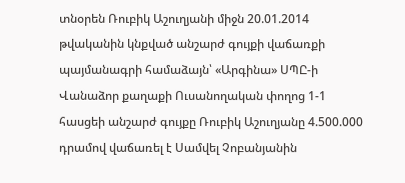տնօրեն Ռուբիկ Աշուղյանի միջն 20.01.2014 թվականին կնքված անշարժ գույքի վաճառքի պայմանագրի համաձայն՝ «Արգինա» ՍՊԸ-ի Վանաձոր քաղաքի Ուսանողական փողոց 1-1 հասցեի անշարժ գույքը Ռուբիկ Աշուղյանը 4.500.000 դրամով վաճառել է Սամվել Չոբանյանին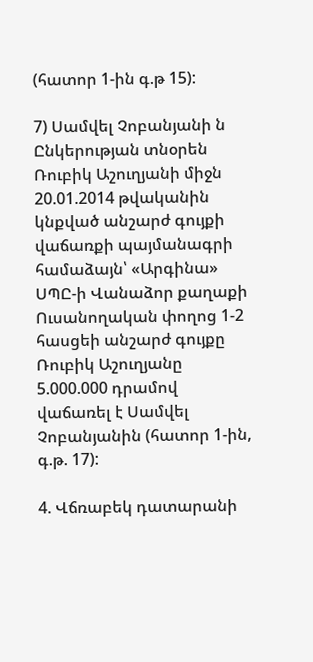(հատոր 1-ին գ.թ 15):

7) Սամվել Չոբանյանի ն Ընկերության տնօրեն Ռուբիկ Աշուղյանի միջն 20.01.2014 թվականին կնքված անշարժ գույքի վաճառքի պայմանագրի համաձայն՝ «Արգինա» ՍՊԸ-ի Վանաձոր քաղաքի Ուսանողական փողոց 1-2 հասցեի անշարժ գույքը Ռուբիկ Աշուղյանը 5.000.000 դրամով վաճառել է Սամվել Չոբանյանին (հատոր 1-ին, գ.թ. 17):

4. Վճռաբեկ դատարանի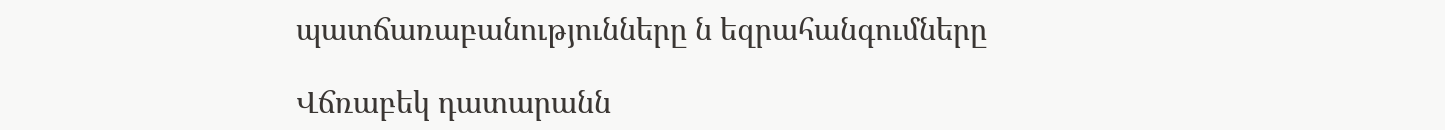պատճառաբանությունները ն եզրահանգումները

Վճռաբեկ դատարանն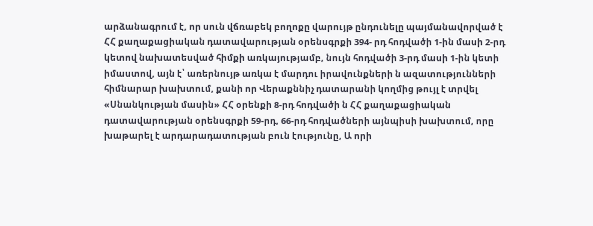արձանագրում է, որ սուն վճռաբեկ բողոքը վարույթ ընդունելը պայմանավորված է ՀՀ քաղաքացիական դատավարության օրենսգրքի 394- րդ հոդվածի 1-ին մասի 2-րդ կետով նախատեսված հիմքի առկայությամբ, նույն հոդվածի 3-րդ մասի 1-ին կետի իմաստով, այն է՝ առերնույթ առկա է մարդու իրավունքների ն ազատությունների հիմնարար խախտում, քանի որ Վերաքննիչ դատարանի կողմից թույլ է տրվել «Սնանկության մասին» ՀՀ օրենքի 8-րդ հոդվածի ն ՀՀ քաղաքացիական դատավարության օրենսգրքի 59-րդ, 66-րդ հոդվածների այնպիսի խախտում, որը խաթարել է արդարադատության բուն էությունը, Ա որի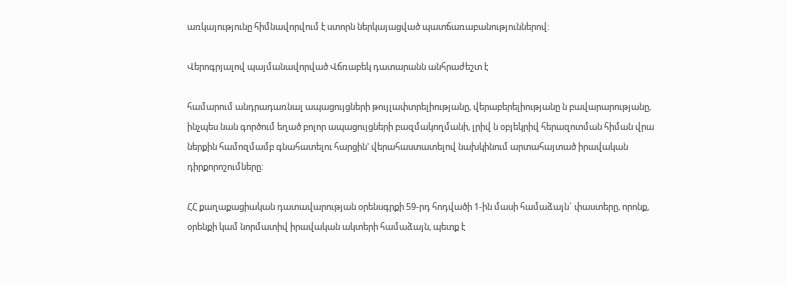առկայությունը հիմնավորվում է ստորն ներկայացված պատճառաբանություններով:

Վերոգրյալով պայմանավորված Վճռաբեկ դատարանն անհրաժեշտ է

համարում անդրադառնալ ապացույցների թույլափտրելիությանը, վերաբերելիությանը ն բավարարությանը, ինչպես նան գործում եղած բոլոր ապացույցների բազմակողմանի, լրիվ ն օբյեկրիվ հերազոտման հիման վրա ներքին համոզմամբ գնահատելու հարցին' վերահաստատելով նախկինում արտահայտած իրավական դիրքորոշումները:

ՀՀ քաղաքացիական դատավարության օրենսգրքի 59-րդ հոդվածի 1-ին մասի համաձայն` փաստերը, որոնք, օրենքի կամ նորմատիվ իրավական ակտերի համաձայն, պետք է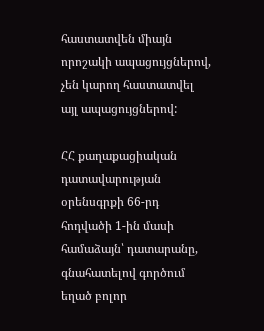հաստատվեն միայն որոշակի ապացույցներով, չեն կարող հաստատվել այլ ապացույցներով:

ՀՀ քաղաքացիական դատավարության օրենսգրքի 66-րդ հոդվածի 1-ին մասի համաձայն՝ դատարանը, գնահատելով գործում եղած բոլոր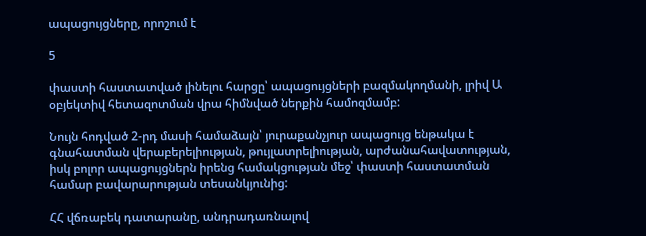ապացույցները, որոշում է

5

փաստի հաստատված լինելու հարցը՝ ապացույցների բազմակողմանի, լրիվ Ա օբյեկտիվ հետազոտման վրա հիմնված ներքին համոզմամբ:

Նույն հոդված 2-րդ մասի համաձայն՝ յուրաքանչյուր ապացույց ենթակա է գնահատման վերաբերելիության, թույլատրելիության, արժանահավատության, իսկ բոլոր ապացույցներն իրենց համակցության մեջ՝ փաստի հաստատման համար բավարարության տեսանկյունից:

ՀՀ վճռաբեկ դատարանը, անդրադառնալով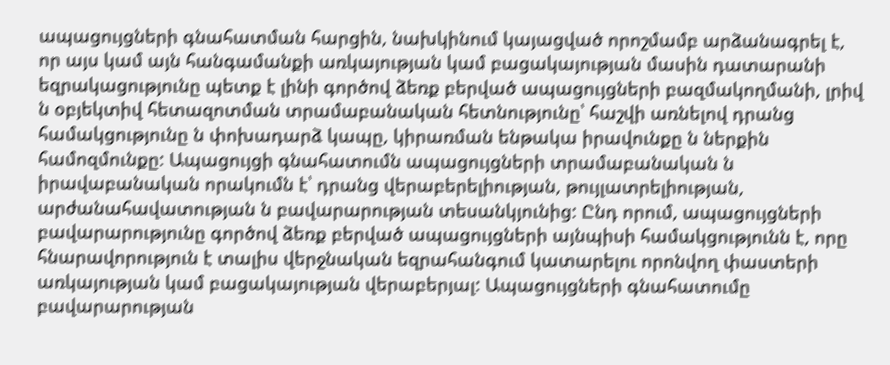ապացույցների գնահատման հարցին, նախկինում կայացված որոշմամբ արձանագրել է, որ այս կամ այն հանգամանքի առկայության կամ բացակայության մասին դատարանի եզրակացությունը պետք է լինի գործով ձեռք բերված ապացույցների բազմակողմանի, լրիվ ն օբյեկտիվ հետազոտման տրամաբանական հետնությունը՝ հաշվի առնելով դրանց համակցությունը ն փոխադարձ կապը, կիրառման ենթակա իրավունքը ն ներքին համոզմունքը: Ապացույցի գնահատումն ապացույցների տրամաբանական ն իրավաբանական որակումն է՝ դրանց վերաբերելիության, թույլատրելիության, արժանահավատության ն բավարարության տեսանկյունից: Ընդ որում, ապացույցների բավարարությունը գործով ձեռք բերված ապացույցների այնպիսի համակցությունն է, որը հնարավորություն է տալիս վերջնական եզրահանգում կատարելու որոնվող փաստերի առկայության կամ բացակայության վերաբերյալ: Ապացույցների գնահատումը բավարարության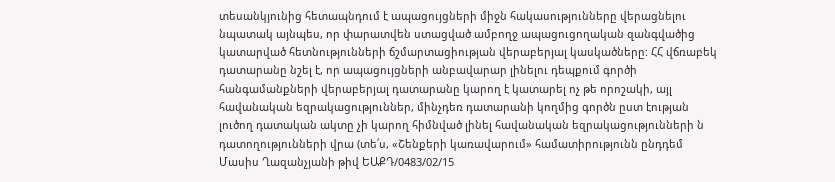տեսանկյունից հետապնդում է ապացույցների միջն հակասությունները վերացնելու նպատակ այնպես, որ փարատվեն ստացված ամբողջ ապացուցողական զանգվածից կատարված հետնությունների ճշմարտացիության վերաբերյալ կասկածները: ՀՀ վճռաբեկ դատարանը նշել է, որ ապացույցների անբավարար լինելու դեպքում գործի հանգամանքների վերաբերյալ դատարանը կարող է կատարել ոչ թե որոշակի, այլ հավանական եզրակացություններ, մինչդեռ դատարանի կողմից գործն ըստ էության լուծող դատական ակտը չի կարող հիմնված լինել հավանական եզրակացությունների ն դատողությունների վրա (տե՛ս, «Շենքերի կառավարում» համատիրությունն ընդդեմ Մասիս Ղազանչյանի թիվ ԵԱՔԴ/0483/02/15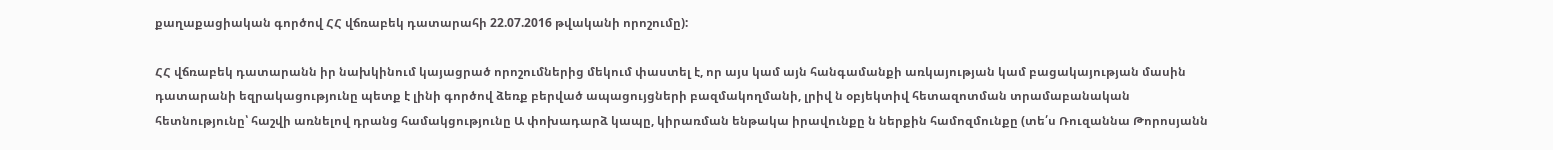քաղաքացիական գործով ՀՀ վճռաբեկ դատարահի 22.07.2016 թվականի որոշումը):

ՀՀ վճռաբեկ դատարանն իր նախկինում կայացրած որոշումներից մեկում փաստել է, որ այս կամ այն հանգամանքի առկայության կամ բացակայության մասին դատարանի եզրակացությունը պետք է լինի գործով ձեռք բերված ապացույցների բազմակողմանի, լրիվ ն օբյեկտիվ հետազոտման տրամաբանական հետնությունը՝ հաշվի առնելով դրանց համակցությունը Ա փոխադարձ կապը, կիրառման ենթակա իրավունքը ն ներքին համոզմունքը (տե՛ս Ռուզաննա Թորոսյանն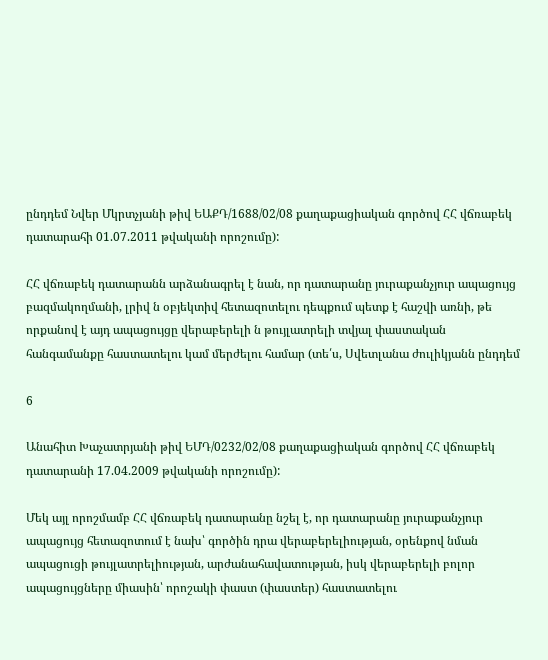ընդդեմ Նվեր Մկրտչյանի թիվ ԵԱՔԴ/1688/02/08 քաղաքացիական գործով ՀՀ վճռաբեկ դատարահի 01.07.2011 թվականի որոշումը):

ՀՀ վճռաբեկ դատարանն արձանագրել է նան, որ դատարանը յուրաքանչյուր ապացույց բազմակողմանի, լրիվ ն օբյեկտիվ հետազոտելու դեպքում պետք է հաշվի առնի, թե որքանով է այդ ապացույցը վերաբերելի ն թույլատրելի տվյալ փաստական հանգամանքը հաստատելու կամ մերժելու համար (տե՛ս, Սվետլանա ժուլիկյանն ընդդեմ

6

Անահիտ Խաչատրյանի թիվ ԵՄԴ/0232/02/08 քաղաքացիական գործով ՀՀ վճռաբեկ դատարանի 17.04.2009 թվականի որոշումը):

Մեկ այլ որոշմամբ ՀՀ վճռաբեկ դատարանը նշել է, որ դատարանը յուրաքանչյուր ապացույց հետազոտում է նախ՝ գործին դրա վերաբերելիության, օրենքով նման ապացուցի թույլատրելիության, արժանահավատության, իսկ վերաբերելի բոլոր ապացույցները միասին՝ որոշակի փաստ (փաստեր) հաստատելու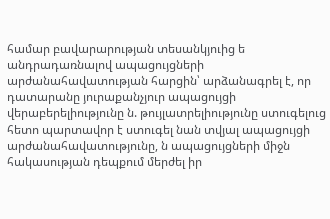համար բավարարության տեսանկյուից ե անդրադառնալով ապացույցների արժանահավատության հարցին՝ արձանագրել է, որ դատարանը յուրաքանչյուր ապացույցի վերաբերելիությունը ն. թույլատրելիությունը ստուգելուց հետո պարտավոր է ստուգել նան տվյալ ապացույցի արժանահավատությունը, ն ապացույցների միջն հակասության դեպքում մերժել իր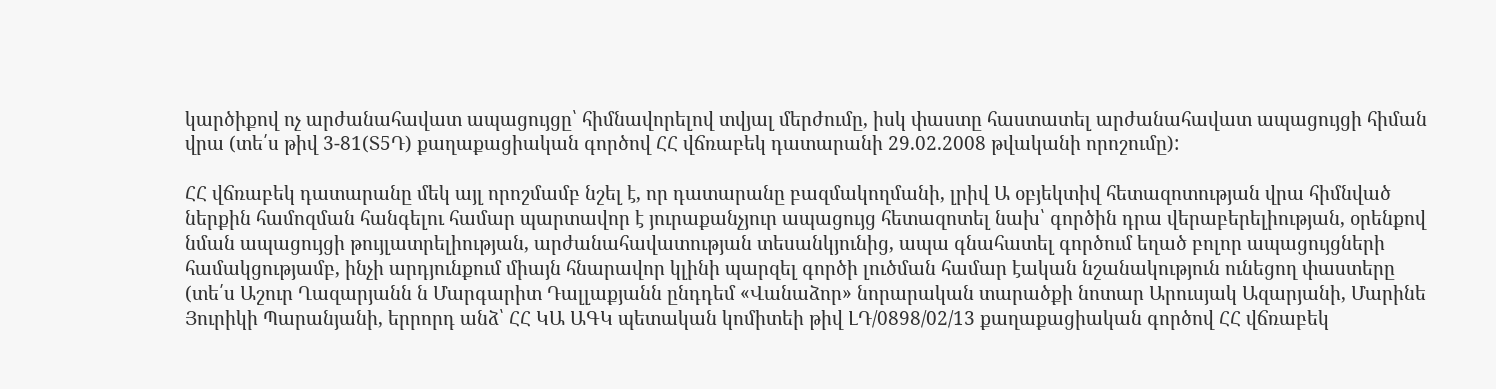կարծիքով ոչ արժանահավատ ապացույցը՝ հիմնավորելով տվյալ մերժումը, իսկ փաստը հաստատել արժանահավատ ապացույցի հիման վրա (տե՛ս թիվ 3-81(Տ5Դ) քաղաքացիական գործով ՀՀ վճռաբեկ դատարանի 29.02.2008 թվականի որոշումը):

ՀՀ վճռաբեկ դատարանը մեկ այլ որոշմամբ նշել է, որ դատարանը բազմակողմանի, լրիվ Ա օբյեկտիվ հետազոտության վրա հիմնված ներքին համոզման հանգելու համար պարտավոր է յուրաքանչյուր ապացույց հետազոտել նախ՝ գործին դրա վերաբերելիության, օրենքով նման ապացույցի թույլատրելիության, արժանահավատության տեսանկյունից, ապա գնահատել գործում եղած բոլոր ապացույցների համակցությամբ, ինչի արդյունքում միայն հնարավոր կլինի պարզել գործի լուծման համար էական նշանակություն ունեցող փաստերը (տե՛ս Աշուր Ղազարյանն ն Մարգարիտ Դալլաքյանն ընդդեմ «Վանաձոր» նորարական տարածքի նոտար Արուսյակ Ազարյանի, Մարինե Յուրիկի Պարանյանի, երրորդ անձ՝ ՀՀ ԿԱ ԱԳԿ պետական կոմիտեի թիվ ԼԴ/0898/02/13 քաղաքացիական գործով ՀՀ վճռաբեկ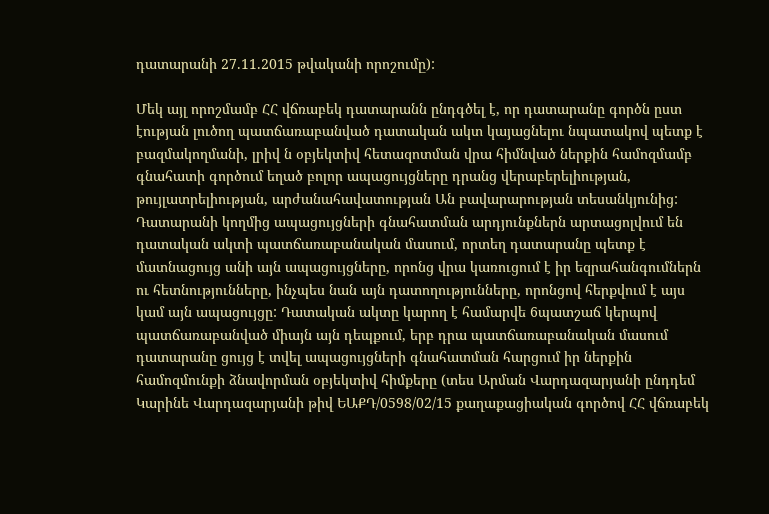դատարանի 27.11.2015 թվականի որոշումը):

Մեկ այլ որոշմամբ ՀՀ վճռաբեկ դատարանն ընդգծել է, որ դատարանը գործն ըստ էության լուծող պատճառաբանված դատական ակտ կայացնելու նպատակով պետք է բազմակողմանի, լրիվ ն օբյեկտիվ հետազոտման վրա հիմնված ներքին համոզմամբ գնահատի գործում եղած բոլոր ապացույցները դրանց վերաբերելիության, թույլատրելիության, արժանահավատության Ան բավարարության տեսանկյունից: Դատարանի կողմից ապացույցների գնահատման արդյունքներն արտացոլվում են դատական ակտի պատճառաբանական մասում, որտեղ դատարանը պետք է մատնացույց անի այն ապացույցները, որոնց վրա կառուցում է իր եզրահանգումներն ու հետնությունները, ինչպես նան այն դատողությունները, որոնցով հերքվում է այս կամ այն ապացույցը: Դատական ակտը կարող է համարվե 6պատշաճ կերպով պատճառաբանված միայն այն դեպքում, երբ դրա պատճառաբանական մասում դատարանը ցույց է տվել ապացույցների գնահատման հարցում իր ներքին համոզմունքի ձնավորման օբյեկտիվ հիմքերը (տես Արման Վարդազարյանի ընդդեմ Կարինե Վարդազարյանի թիվ ԵԱՔԴ/0598/02/15 քաղաքացիական գործով ՀՀ վճռաբեկ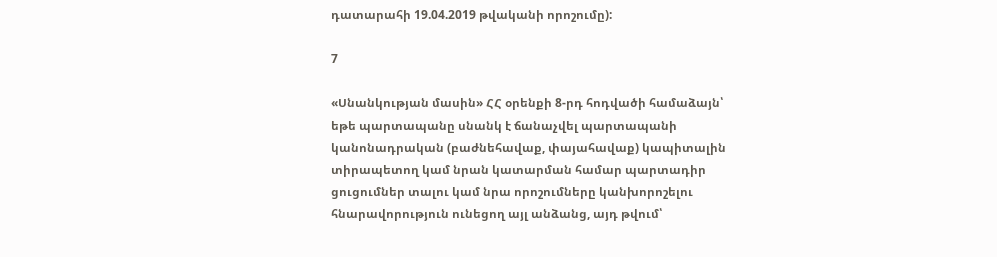դատարահի 19.04.2019 թվականի որոշումը):

7

«Սնանկության մասին» ՀՀ օրենքի 8-րդ հոդվածի համաձայն՝ եթե պարտապանը սնանկ է ճանաչվել պարտապանի կանոնադրական (բաժնեհավաք, փայահավաք) կապիտալին տիրապետող կամ նրան կատարման համար պարտադիր ցուցումներ տալու կամ նրա որոշումները կանխորոշելու հնարավորություն ունեցող այլ անձանց, այդ թվում՝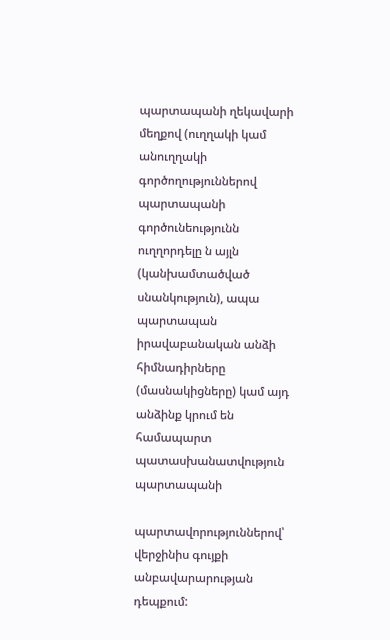պարտապանի ղեկավարի մեղքով (ուղղակի կամ անուղղակի գործողություններով պարտապանի գործունեությունն ուղղորդելը ն այլն (կանխամտածված սնանկություն), ապա պարտապան իրավաբանական անձի հիմնադիրները (մասնակիցները) կամ այդ անձինք կրում են համապարտ պատասխանատվություն պարտապանի

պարտավորություններով՝ վերջինիս գույքի անբավարարության դեպքում: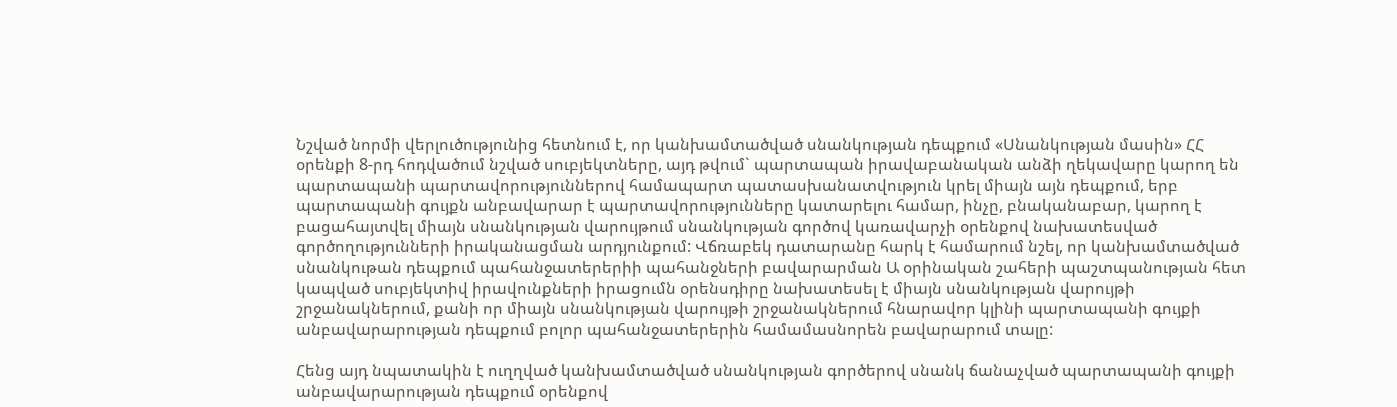Նշված նորմի վերլուծությունից հետնում է, որ կանխամտածված սնանկության դեպքում «Սնանկության մասին» ՀՀ օրենքի 8-րդ հոդվածում նշված սուբյեկտները, այդ թվում` պարտապան իրավաբանական անձի ղեկավարը կարող են պարտապանի պարտավորություններով համապարտ պատասխանատվություն կրել միայն այն դեպքում, երբ պարտապանի գույքն անբավարար է պարտավորությունները կատարելու համար, ինչը, բնականաբար, կարող է բացահայտվել միայն սնանկության վարույթում սնանկության գործով կառավարչի օրենքով նախատեսված գործողությունների իրականացման արդյունքում: Վճռաբեկ դատարանը հարկ է համարում նշել, որ կանխամտածված սնանկութան դեպքում պահանջատերերիի պահանջների բավարարման Ա օրինական շահերի պաշտպանության հետ կապված սուբյեկտիվ իրավունքների իրացումն օրենսդիրը նախատեսել է միայն սնանկության վարույթի շրջանակներում, քանի որ միայն սնանկության վարույթի շրջանակներում հնարավոր կլինի պարտապանի գույքի անբավարարության դեպքում բոլոր պահանջատերերին համամասնորեն բավարարում տալը:

Հենց այդ նպատակին է ուղղված կանխամտածված սնանկության գործերով սնանկ ճանաչված պարտապանի գույքի անբավարարության դեպքում օրենքով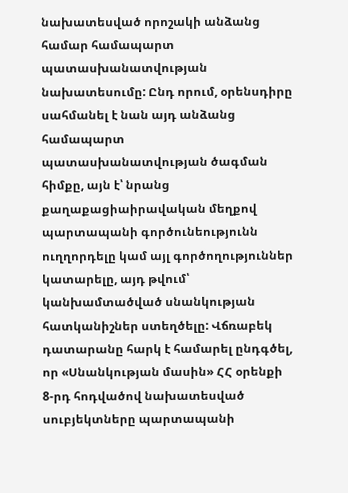նախատեսված որոշակի անձանց համար համապարտ պատասխանատվության նախատեսումը: Ընդ որում, օրենսդիրը սահմանել է նան այդ անձանց համապարտ պատասխանատվության ծագման հիմքը, այն է՝ նրանց քաղաքացիաիրավական մեղքով պարտապանի գործունեությունն ուղղորդելը կամ այլ գործողություններ կատարելը, այդ թվում՝ կանխամտածված սնանկության հատկանիշներ ստեղծելը: Վճռաբեկ դատարանը հարկ է համարել ընդգծել, որ «Սնանկության մասին» ՀՀ օրենքի 8-րդ հոդվածով նախատեսված սուբյեկտները պարտապանի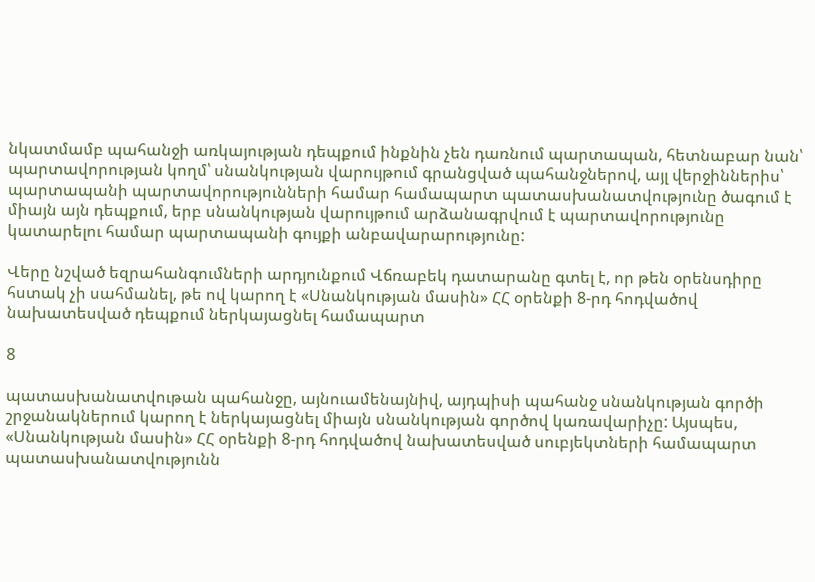նկատմամբ պահանջի առկայության դեպքում ինքնին չեն դառնում պարտապան, հետնաբար նան՝ պարտավորության կողմ՝ սնանկության վարույթում գրանցված պահանջներով, այլ վերջիններիս՝ պարտապանի պարտավորությունների համար համապարտ պատասխանատվությունը ծագում է միայն այն դեպքում, երբ սնանկության վարույթում արձանագրվում է պարտավորությունը կատարելու համար պարտապանի գույքի անբավարարությունը:

Վերը նշված եզրահանգումների արդյունքում Վճռաբեկ դատարանը գտել է, որ թեն օրենսդիրը հստակ չի սահմանել, թե ով կարող է «Սնանկության մասին» ՀՀ օրենքի 8-րդ հոդվածով նախատեսված դեպքում ներկայացնել համապարտ

8

պատասխանատվութան պահանջը, այնուամենայնիվ, այդպիսի պահանջ սնանկության գործի շրջանակներում կարող է ներկայացնել միայն սնանկության գործով կառավարիչը: Այսպես, «Սնանկության մասին» ՀՀ օրենքի 8-րդ հոդվածով նախատեսված սուբյեկտների համապարտ պատասխանատվությունն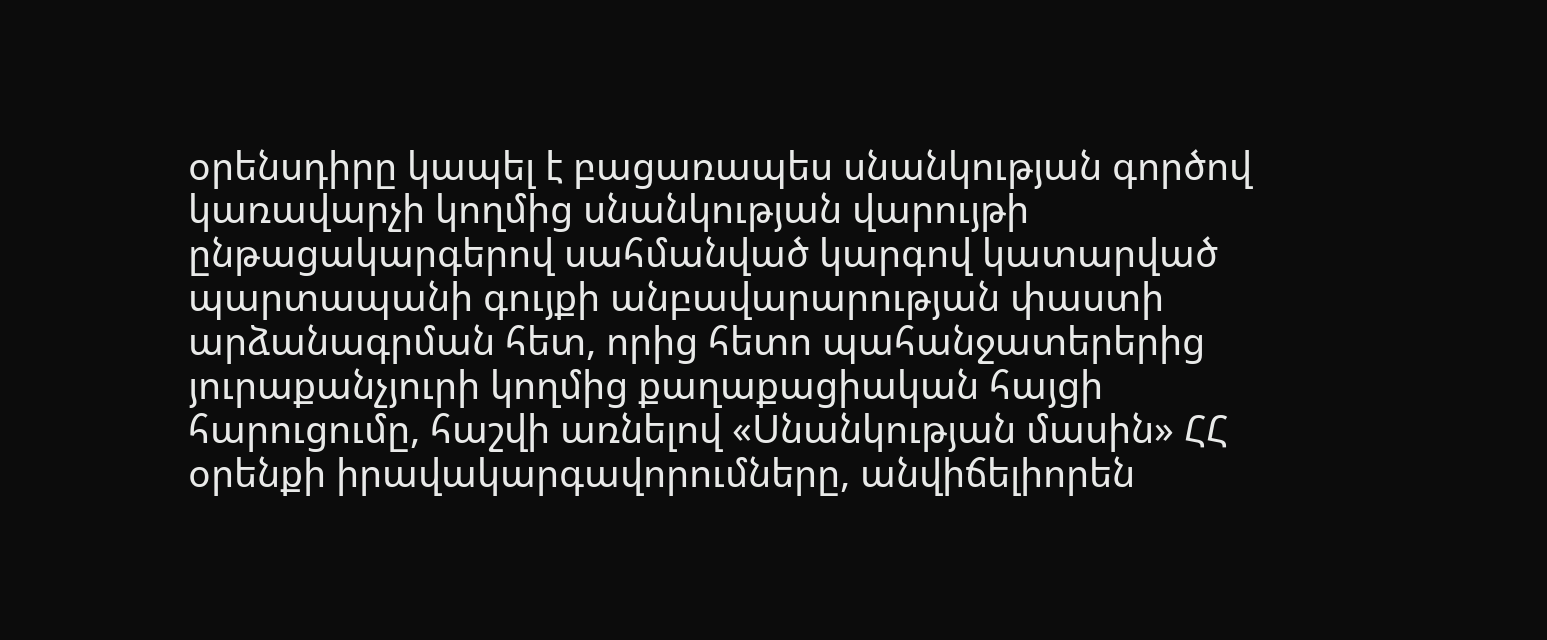օրենսդիրը կապել է բացառապես սնանկության գործով կառավարչի կողմից սնանկության վարույթի ընթացակարգերով սահմանված կարգով կատարված պարտապանի գույքի անբավարարության փաստի արձանագրման հետ, որից հետո պահանջատերերից յուրաքանչյուրի կողմից քաղաքացիական հայցի հարուցումը, հաշվի առնելով «Սնանկության մասին» ՀՀ օրենքի իրավակարգավորումները, անվիճելիորեն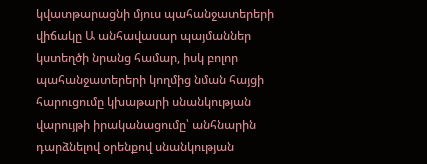կվատթարացնի մյուս պահանջատերերի վիճակը Ա անհավասար պայմաններ կստեղծի նրանց համար, իսկ բոլոր պահանջատերերի կողմից նման հայցի հարուցումը կխաթարի սնանկության վարույթի իրականացումը՝ անհնարին դարձնելով օրենքով սնանկության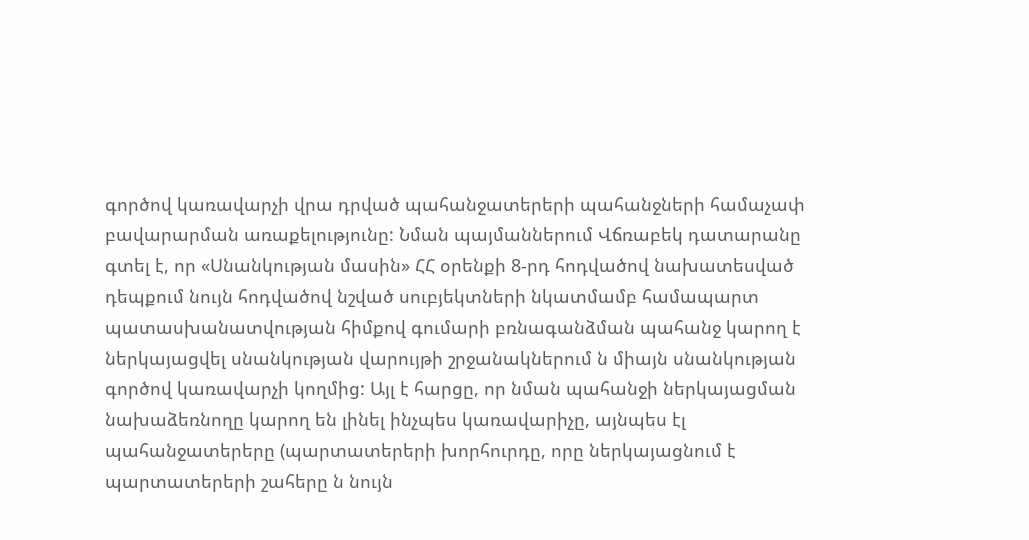գործով կառավարչի վրա դրված պահանջատերերի պահանջների համաչափ բավարարման առաքելությունը: Նման պայմաններում Վճռաբեկ դատարանը գտել է, որ «Սնանկության մասին» ՀՀ օրենքի 8-րդ հոդվածով նախատեսված դեպքում նույն հոդվածով նշված սուբյեկտների նկատմամբ համապարտ պատասխանատվության հիմքով գումարի բռնագանձման պահանջ կարող է ներկայացվել սնանկության վարույթի շրջանակներում ն միայն սնանկության գործով կառավարչի կողմից: Այլ է հարցը, որ նման պահանջի ներկայացման նախաձեռնողը կարող են լինել ինչպես կառավարիչը, այնպես էլ պահանջատերերը (պարտատերերի խորհուրդը, որը ներկայացնում է պարտատերերի շահերը ն նույն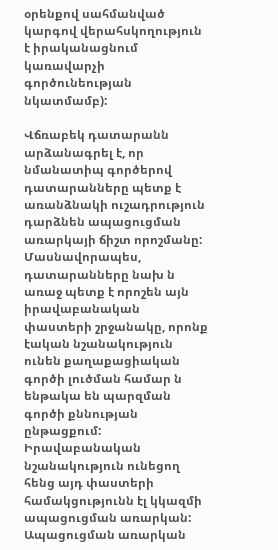օրենքով սահմանված կարգով վերահսկողություն է իրականացնում կառավարչի գործունեության նկատմամբ):

Վճռաբեկ դատարանն արձանագրել է, որ նմանատիպ գործերով դատարանները պետք է առանձնակի ուշադրություն դարձնեն ապացուցման առարկայի ճիշտ որոշմանը: Մասնավորապես, դատարանները նախ ն առաջ պետք է որոշեն այն իրավաբանական փաստերի շրջանակը, որոնք էական նշանակություն ունեն քաղաքացիական գործի լուծման համար ն ենթակա են պարզման գործի քննության ընթացքում: Իրավաբանական նշանակություն ունեցող հենց այդ փաստերի համակցությունն էլ կկազմի ապացուցման առարկան: Ապացուցման առարկան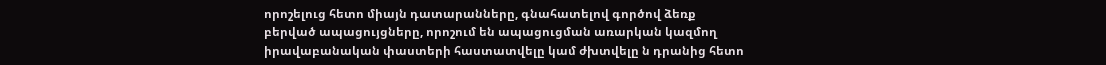որոշելուց հետո միայն դատարանները, գնահատելով գործով ձեռք բերված ապացույցները, որոշում են ապացուցման առարկան կազմող իրավաբանական փաստերի հաստատվելը կամ ժխտվելը ն դրանից հետո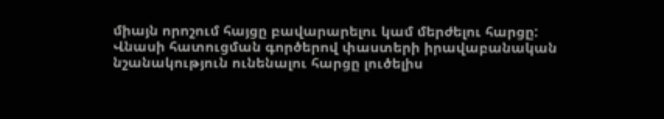միայն որոշում հայցը բավարարելու կամ մերժելու հարցը: Վնասի հատուցման գործերով փաստերի իրավաբանական նշանակություն ունենալու հարցը լուծելիս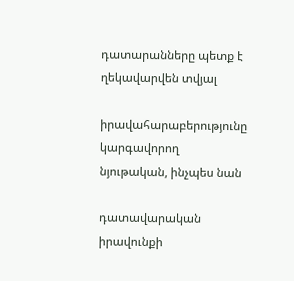դատարանները պետք է ղեկավարվեն տվյալ

իրավահարաբերությունը կարգավորող նյութական, ինչպես նան

դատավարական իրավունքի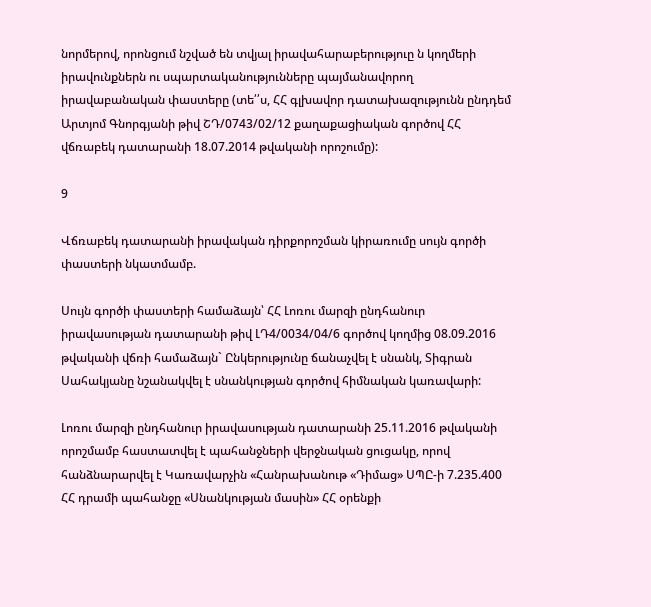նորմերով, որոնցում նշված են տվյալ իրավահարաբերություը ն կողմերի իրավունքներն ու սպարտականությունները պայմանավորող իրավաբանական փաստերը (տե՛՛ս, ՀՀ գլխավոր դատախազությունն ընդդեմ Արտյոմ Գնորգյանի թիվ ՇԴ/0743/02/12 քաղաքացիական գործով ՀՀ վճռաբեկ դատարանի 18.07.2014 թվականի որոշումը):

9

Վճռաբեկ դատարանի իրավական դիրքորոշման կիրառումը սույն գործի փաստերի նկատմամբ.

Սույն գործի փաստերի համաձայն՝ ՀՀ Լոռու մարզի ընդհանուր իրավասության դատարանի թիվ ԼԴ4/0034/04/6 գործով կողմից 08.09.2016 թվականի վճռի համաձայն` Ընկերությունը ճանաչվել է սնանկ, Տիգրան Սահակյանը նշանակվել է սնանկության գործով հիմնական կառավարի:

Լոռու մարզի ընդհանուր իրավասության դատարանի 25.11.2016 թվականի որոշմամբ հաստատվել է պահանջների վերջնական ցուցակը, որով հանձնարարվել է Կառավարչին «Հանրախանութ «Դիմաց» ՍՊԸ-ի 7.235.400 ՀՀ դրամի պահանջը «Սնանկության մասին» ՀՀ օրենքի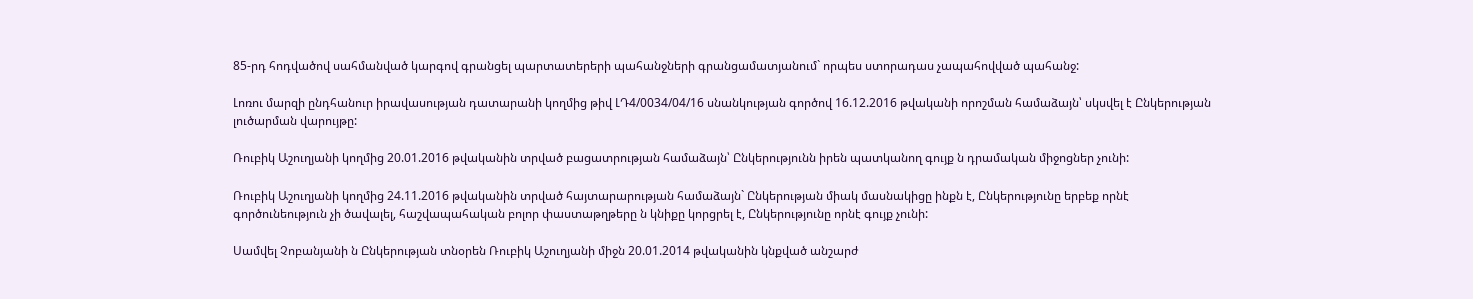85-րդ հոդվածով սահմանված կարգով գրանցել պարտատերերի պահանջների գրանցամատյանում` որպես ստորադաս չապահովված պահանջ:

Լոռու մարզի ընդհանուր իրավասության դատարանի կողմից թիվ ԼԴ4/0034/04/16 սնանկության գործով 16.12.2016 թվականի որոշման համաձայն՝ սկսվել է Ընկերության լուծարման վարույթը:

Ռուբիկ Աշուղյանի կողմից 20.01.2016 թվականին տրված բացատրության համաձայն՝ Ընկերությունն իրեն պատկանող գույք ն դրամական միջոցներ չունի:

Ռուբիկ Աշուղյանի կողմից 24.11.2016 թվականին տրված հայտարարության համաձայն` Ընկերության միակ մասնակիցը ինքն է, Ընկերությունը երբեք որնէ գործունեություն չի ծավալել, հաշվապահական բոլոր փաստաթղթերը ն կնիքը կորցրել է, Ընկերությունը որնէ գույք չունի:

Սամվել Չոբանյանի ն Ընկերության տնօրեն Ռուբիկ Աշուղյանի միջն 20.01.2014 թվականին կնքված անշարժ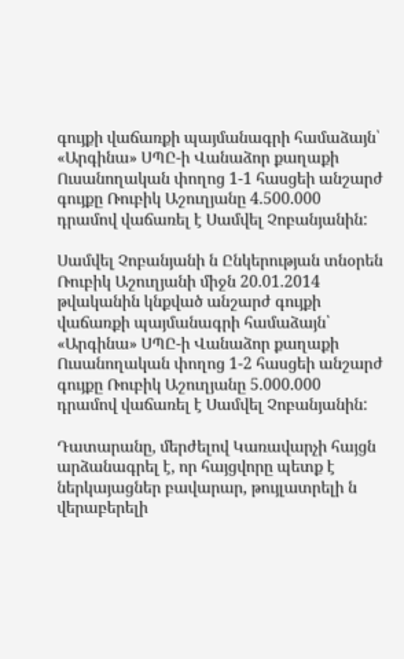գույքի վաճառքի պայմանագրի համաձայն՝ «Արգինա» ՍՊԸ-ի Վանաձոր քաղաքի Ուսանողական փողոց 1-1 հասցեի անշարժ գույքը Ռուբիկ Աշուղյանը 4.500.000 դրամով վաճառել է Սամվել Չոբանյանին:

Սամվել Չոբանյանի ն Ընկերության տնօրեն Ռուբիկ Աշուղյանի միջն 20.01.2014 թվականին կնքված անշարժ գույքի վաճառքի պայմանագրի համաձայն՝ «Արգինա» ՍՊԸ-ի Վանաձոր քաղաքի Ուսանողական փողոց 1-2 հասցեի անշարժ գույքը Ռուբիկ Աշուղյանը 5.000.000 դրամով վաճառել է Սամվել Չոբանյանին:

Դատարանը, մերժելով Կառավարչի հայցն արձանագրել է, որ հայցվորը պետք է ներկայացներ բավարար, թույլատրելի ն վերաբերելի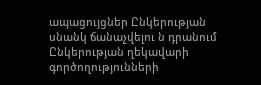ապացույցներ Ընկերության սնանկ ճանաչվելու ն դրանում Ընկերության ղեկավարի գործողությունների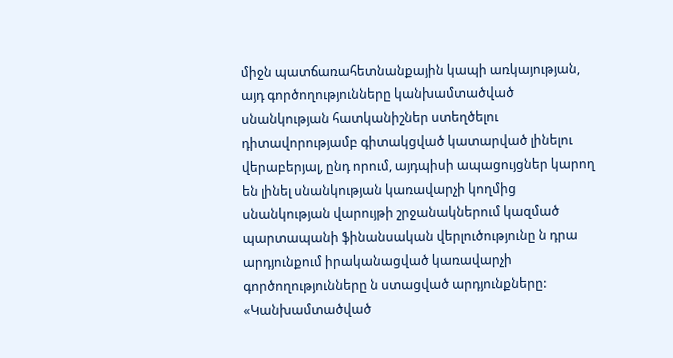միջն պատճառահետնանքային կապի առկայության, այդ գործողությունները կանխամտածված սնանկության հատկանիշներ ստեղծելու դիտավորությամբ գիտակցված կատարված լինելու վերաբերյալ, ընդ որում, այդպիսի ապացույցներ կարող են լինել սնանկության կառավարչի կողմից սնանկության վարույթի շրջանակներում կազմած պարտապանի ֆինանսական վերլուծությունը ն դրա արդյունքում իրականացված կառավարչի գործողությունները ն ստացված արդյունքները: «Կանխամտածված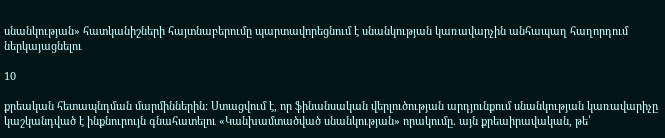սնանկության» հատկանիշների հայտնաբերումը պարտավորեցնում է սնանկության կառավարչին անհապաղ հաղորդում ներկայացնելու

10

քրեական հետապնդման մարմիններին: Ստացվում է, որ ֆինանսական վերլուծության արդյունքում սնանկության կառավարիչը կաշկանդված է ինքնուրույն գնահատելու «Կանխամտածված սնանկության» որակումը. այն քրեաիրավական, թե՝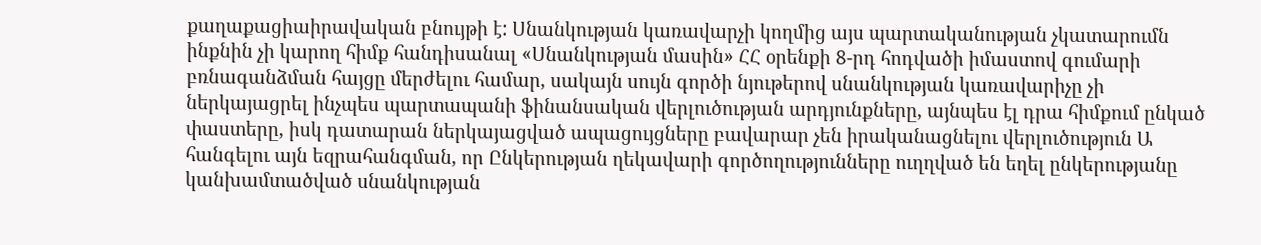քաղաքացիաիրավական բնույթի է: Սնանկության կառավարչի կողմից այս պարտականության չկատարումն ինքնին չի կարող հիմք հանդիսանալ «Սնանկության մասին» ՀՀ օրենքի 8-րդ հոդվածի իմաստով գումարի բռնագանձման հայցը մերժելու համար, սակայն սույն գործի նյութերով սնանկության կառավարիչը չի ներկայացրել ինչպես պարտապանի ֆինանսական վերլուծության արդյունքները, այնպես էլ դրա հիմքում ընկած փաստերը, իսկ դատարան ներկայացված ապացույցները բավարար չեն իրականացնելու վերլուծություն Ա հանգելու այն եզրահանգման, որ Ընկերության ղեկավարի գործողությունները ուղղված են եղել ընկերությանը կանխամտածված սնանկության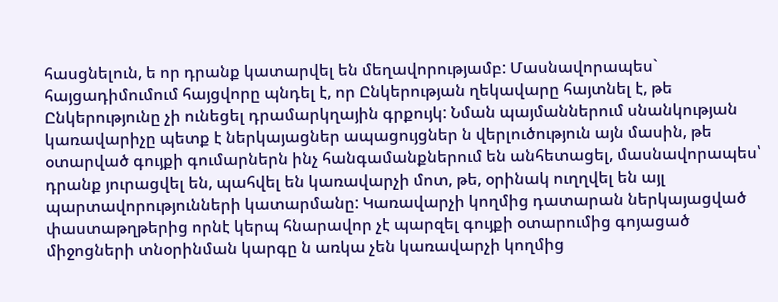հասցնելուն, ե որ դրանք կատարվել են մեղավորությամբ: Մասնավորապես` հայցադիմումում հայցվորը պնդել է, որ Ընկերության ղեկավարը հայտնել է, թե Ընկերությունը չի ունեցել դրամարկղային գրքույկ: Նման պայմաններում սնանկության կառավարիչը պետք է ներկայացներ ապացույցներ ն վերլուծություն այն մասին, թե օտարված գույքի գումարներն ինչ հանգամանքներում են անհետացել, մասնավորապես՝ դրանք յուրացվել են, պահվել են կառավարչի մոտ, թե, օրինակ ուղղվել են այլ պարտավորությունների կատարմանը: Կառավարչի կողմից դատարան ներկայացված փաստաթղթերից որնէ կերպ հնարավոր չէ պարզել գույքի օտարումից գոյացած միջոցների տնօրինման կարգը ն առկա չեն կառավարչի կողմից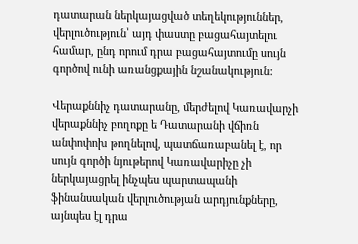դատարան ներկայացված տեղեկություններ, վերլուծություն՝ այդ փաստը բացահայտելու համար, ընդ որում դրա բացահայտումը սույն գործով ունի առանցքային նշանակություն:

Վերաքննիչ դատարանը, մերժելով Կառավարչի վերաքննիչ բողոքը ե Դատարանի վճիռն անփոփոխ թողնելով, պատճառաբանել է, որ սույն գործի նյութերով Կառավարիչը չի ներկայացրել ինչպես պարտապանի ֆինանսական վերլուծության արդյունքները, այնպես էլ դրա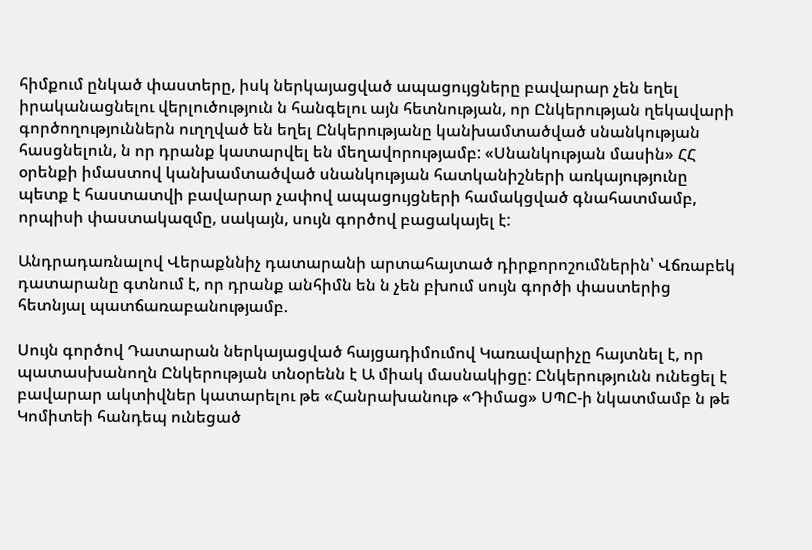հիմքում ընկած փաստերը, իսկ ներկայացված ապացույցները բավարար չեն եղել իրականացնելու վերլուծություն ն հանգելու այն հետնության, որ Ընկերության ղեկավարի գործողություններն ուղղված են եղել Ընկերությանը կանխամտածված սնանկության հասցնելուն, ն որ դրանք կատարվել են մեղավորությամբ: «Սնանկության մասին» ՀՀ օրենքի իմաստով կանխամտածված սնանկության հատկանիշների առկայությունը պետք է հաստատվի բավարար չափով ապացույցների համակցված գնահատմամբ, որպիսի փաստակազմը, սակայն, սույն գործով բացակայել է:

Անդրադառնալով Վերաքննիչ դատարանի արտահայտած դիրքորոշումներին՝ Վճռաբեկ դատարանը գտնում է, որ դրանք անհիմն են ն չեն բխում սույն գործի փաստերից հետնյալ պատճառաբանությամբ.

Սույն գործով Դատարան ներկայացված հայցադիմումով Կառավարիչը հայտնել է, որ պատասխանողն Ընկերության տնօրենն է Ա միակ մասնակիցը: Ընկերությունն ունեցել է բավարար ակտիվներ կատարելու թե «Հանրախանութ «Դիմաց» ՍՊԸ-ի նկատմամբ ն թե Կոմիտեի հանդեպ ունեցած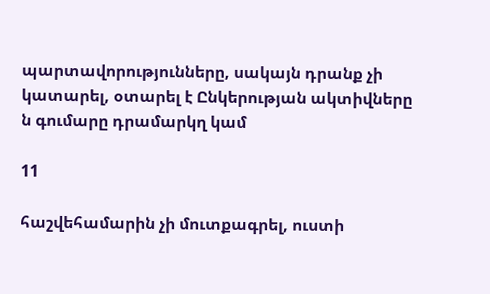պարտավորությունները, սակայն դրանք չի կատարել, օտարել է Ընկերության ակտիվները ն գումարը դրամարկղ կամ

11

հաշվեհամարին չի մուտքագրել, ուստի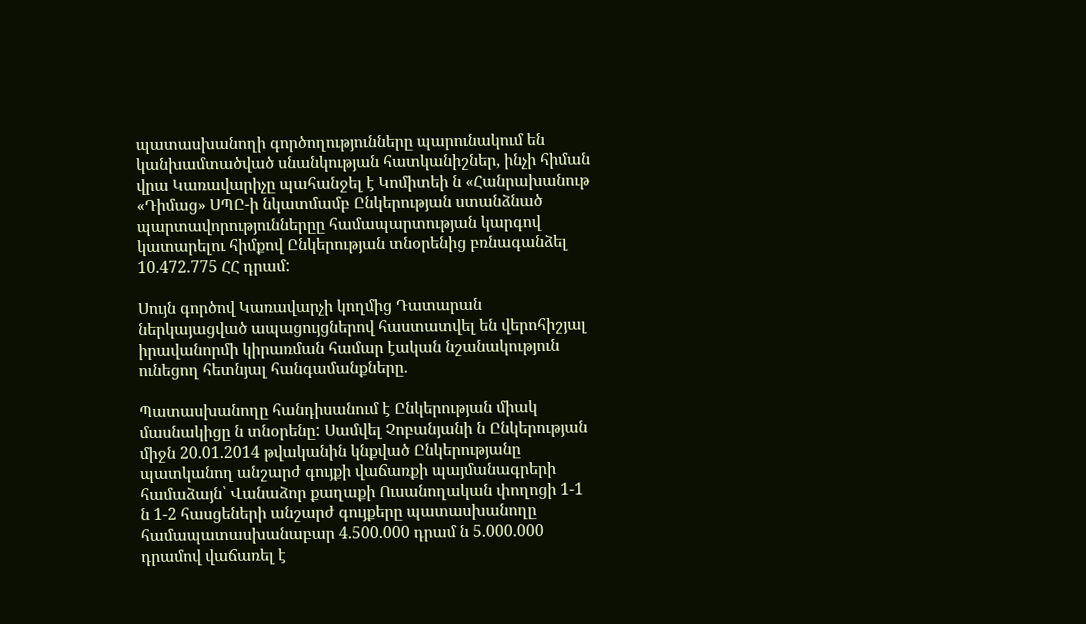պատասխանողի գործողությունները պարունակում են կանխամտածված սնանկության հատկանիշներ, ինչի հիման վրա Կառավարիչը պահանջել է Կոմիտեի ն «Հանրախանութ «Դիմաց» ՍՊԸ-ի նկատմամբ Ընկերության ստանձնած պարտավորություններըը համապարտության կարգով կատարելու հիմքով Ընկերության տնօրենից բռնագանձել 10.472.775 ՀՀ դրամ:

Սույն գործով Կառավարչի կողմից Դատարան ներկայացված ապացույցներով հաստատվել են վերոհիշյալ իրավանորմի կիրառման համար էական նշանակություն ունեցող հետնյալ հանգամանքները.

Պատասխանողը հանդիսանում է Ընկերության միակ մասնակիցը ն տնօրենը: Սամվել Չոբանյանի ն Ընկերության միջն 20.01.2014 թվականին կնքված Ընկերությանը պատկանող անշարժ գույքի վաճառքի պայմանագրերի համաձայն՝ Վանաձոր քաղաքի Ուսանողական փողոցի 1-1 ն 1-2 հասցեների անշարժ գույքերը պատասխանողը համապատասխանաբար 4.500.000 դրամ ն 5.000.000 դրամով վաճառել է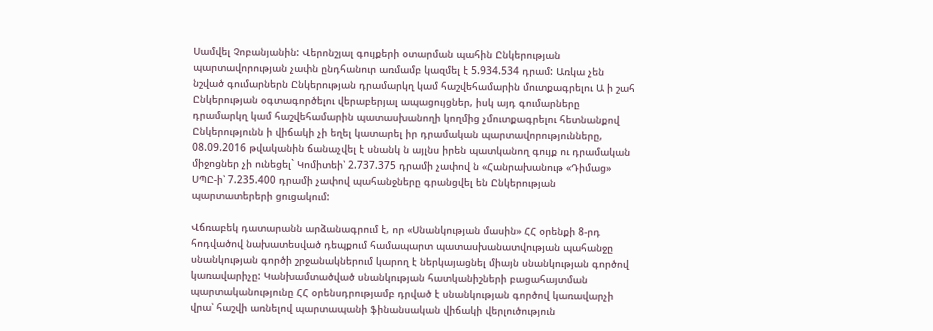Սամվել Չոբանյանին: Վերոնշյալ գույքերի օտարման պահին Ընկերության պարտավորության չափն ընդհանուր առմամբ կազմել է 5.934.534 դրամ: Առկա չեն նշված գումարներն Ընկերության դրամարկղ կամ հաշվեհամարին մուտքագրելու Ա ի շահ Ընկերության օգտագործելու վերաբերյալ ապացույցներ, իսկ այդ գումարները դրամարկղ կամ հաշվեհամարին պատասխանողի կողմից չմուտքագրելու հետնանքով Ընկերությունն ի վիճակի չի եղել կատարել իր դրամական պարտավորությունները, 08.09.2016 թվականին ճանաչվել է սնանկ ն այլնս իրեն պատկանող գույք ու դրամական միջոցներ չի ունեցել` Կոմիտեի՝ 2.737.375 դրամի չափով ն «Հանրախանութ «Դիմաց» ՍՊԸ-ի՝ 7.235.400 դրամի չափով պահանջները գրանցվել են Ընկերության պարտատերերի ցուցակում:

Վճռաբեկ դատարանն արձանագրում է, որ «Սնանկության մասին» ՀՀ օրենքի 8-րդ հոդվածով նախատեսված դեպքում համապարտ պատասխանատվության պահանջը սնանկության գործի շրջանակներում կարող է ներկայացնել միայն սնանկության գործով կառավարիչը: Կանխամտածված սնանկության հատկանիշների բացահայտման պարտականությունը ՀՀ օրենսդրությամբ դրված է սնանկության գործով կառավարչի վրա՝ հաշվի առնելով պարտապանի ֆինանսական վիճակի վերլուծություն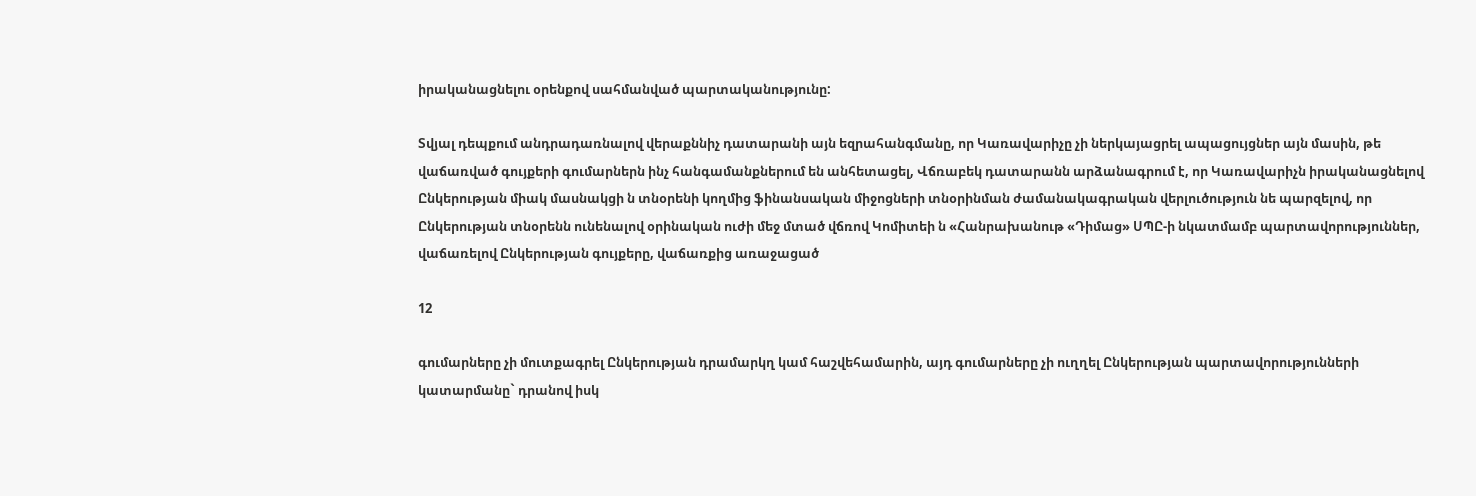իրականացնելու օրենքով սահմանված պարտականությունը:

Տվյալ դեպքում անդրադառնալով վերաքննիչ դատարանի այն եզրահանգմանը, որ Կառավարիչը չի ներկայացրել ապացույցներ այն մասին, թե վաճառված գույքերի գումարներն ինչ հանգամանքներում են անհետացել, Վճռաբեկ դատարանն արձանագրում է, որ Կառավարիչն իրականացնելով Ընկերության միակ մասնակցի ն տնօրենի կողմից ֆինանսական միջոցների տնօրինման ժամանակագրական վերլուծություն նե պարզելով, որ Ընկերության տնօրենն ունենալով օրինական ուժի մեջ մտած վճռով Կոմիտեի ն «Հանրախանութ «Դիմաց» ՍՊԸ-ի նկատմամբ պարտավորություններ, վաճառելով Ընկերության գույքերը, վաճառքից առաջացած

12

գումարները չի մուտքագրել Ընկերության դրամարկղ կամ հաշվեհամարին, այդ գումարները չի ուղղել Ընկերության պարտավորությունների կատարմանը` դրանով իսկ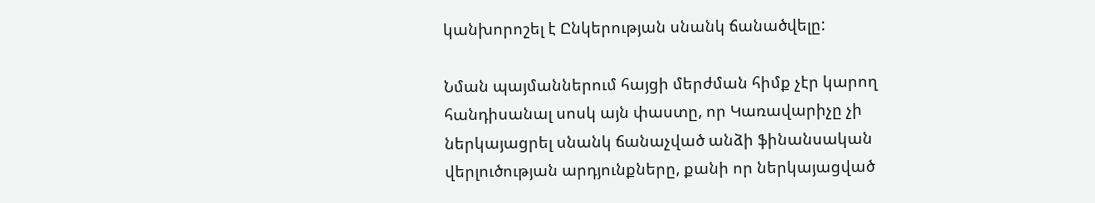կանխորոշել է Ընկերության սնանկ ճանածվելը:

Նման պայմաններում հայցի մերժման հիմք չէր կարող հանդիսանալ սոսկ այն փաստը, որ Կառավարիչը չի ներկայացրել սնանկ ճանաչված անձի ֆինանսական վերլուծության արդյունքները, քանի որ ներկայացված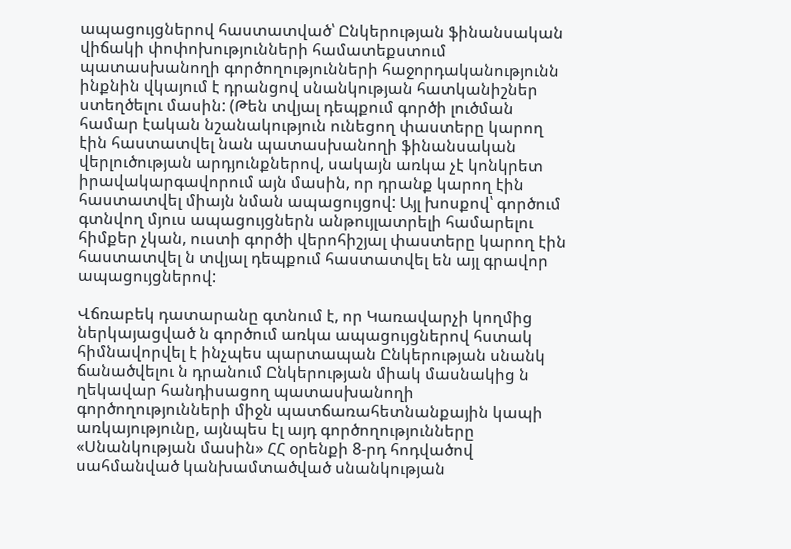ապացույցներով հաստատված՝ Ընկերության ֆինանսական վիճակի փոփոխությունների համատեքստում պատասխանողի գործողությունների հաջորդականությունն ինքնին վկայում է դրանցով սնանկության հատկանիշներ ստեղծելու մասին: (Թեն տվյալ դեպքում գործի լուծման համար էական նշանակություն ունեցող փաստերը կարող էին հաստատվել նան պատասխանողի ֆինանսական վերլուծության արդյունքներով, սակայն առկա չէ կոնկրետ իրավակարգավորում այն մասին, որ դրանք կարող էին հաստատվել միայն նման ապացույցով: Այլ խոսքով՝ գործում գտնվող մյուս ապացույցներն անթույլատրելի համարելու հիմքեր չկան, ուստի գործի վերոհիշյալ փաստերը կարող էին հաստատվել ն տվյալ դեպքում հաստատվել են այլ գրավոր ապացույցներով:

Վճռաբեկ դատարանը գտնում է, որ Կառավարչի կողմից ներկայացված ն գործում առկա ապացույցներով հստակ հիմնավորվել է ինչպես պարտապան Ընկերության սնանկ ճանածվելու ն դրանում Ընկերության միակ մասնակից ն ղեկավար հանդիսացող պատասխանողի գործողությունների միջն պատճառահետնանքային կապի առկայությունը, այնպես էլ այդ գործողությունները «Սնանկության մասին» ՀՀ օրենքի 8-րդ հոդվածով սահմանված կանխամտածված սնանկության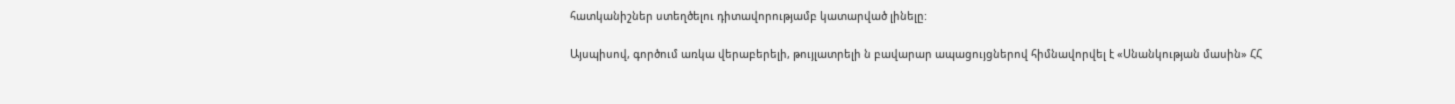հատկանիշներ ստեղծելու դիտավորությամբ կատարված լինելը:

Այսպիսով, գործում առկա վերաբերելի, թույլատրելի ն բավարար ապացույցներով հիմնավորվել է «Սնանկության մասին» ՀՀ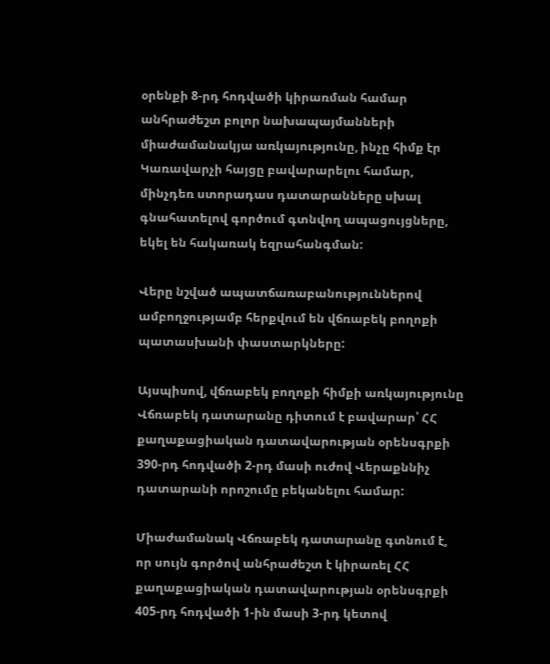օրենքի 8-րդ հոդվածի կիրառման համար անհրաժեշտ բոլոր նախապայմանների միաժամանակյա առկայությունը, ինչը հիմք էր Կառավարչի հայցը բավարարելու համար, մինչդեռ ստորադաս դատարանները սխալ գնահատելով գործում գտնվող ապացույցները, եկել են հակառակ եզրահանգման:

Վերը նշված ապատճառաբանություններով ամբողջությամբ հերքվում են վճռաբեկ բողոքի պատասխանի փաստարկները:

Այսպիսով, վճռաբեկ բողոքի հիմքի առկայությունը Վճռաբեկ դատարանը դիտում է բավարար՝ ՀՀ քաղաքացիական դատավարության օրենսգրքի 390-րդ հոդվածի 2-րդ մասի ուժով Վերաքննիչ դատարանի որոշումը բեկանելու համար:

Միաժամանակ Վճռաբեկ դատարանը գտնում է, որ սույն գործով անհրաժեշտ է կիրառել ՀՀ քաղաքացիական դատավարության օրենսգրքի 405-րդ հոդվածի 1-ին մասի 3-րդ կետով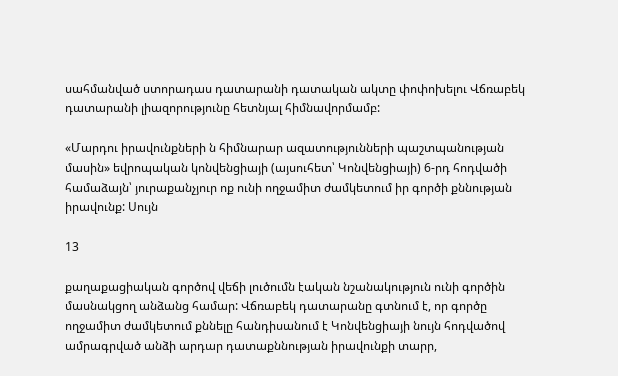սահմանված ստորադաս դատարանի դատական ակտը փոփոխելու Վճռաբեկ դատարանի լիազորությունը հետնյալ հիմնավորմամբ:

«Մարդու իրավունքների ն հիմնարար ազատությունների պաշտպանության մասին» եվրոպական կոնվենցիայի (այսուհետ՝ Կոնվենցիայի) 6-րդ հոդվածի համաձայն՝ յուրաքանչյուր ոք ունի ողջամիտ ժամկետում իր գործի քննության իրավունք: Սույն

13

քաղաքացիական գործով վեճի լուծումն էական նշանակություն ունի գործին մասնակցող անձանց համար: Վճռաբեկ դատարանը գտնում է, որ գործը ողջամիտ ժամկետում քննելը հանդիսանում է Կոնվենցիայի նույն հոդվածով ամրագրված անձի արդար դատաքննության իրավունքի տարր,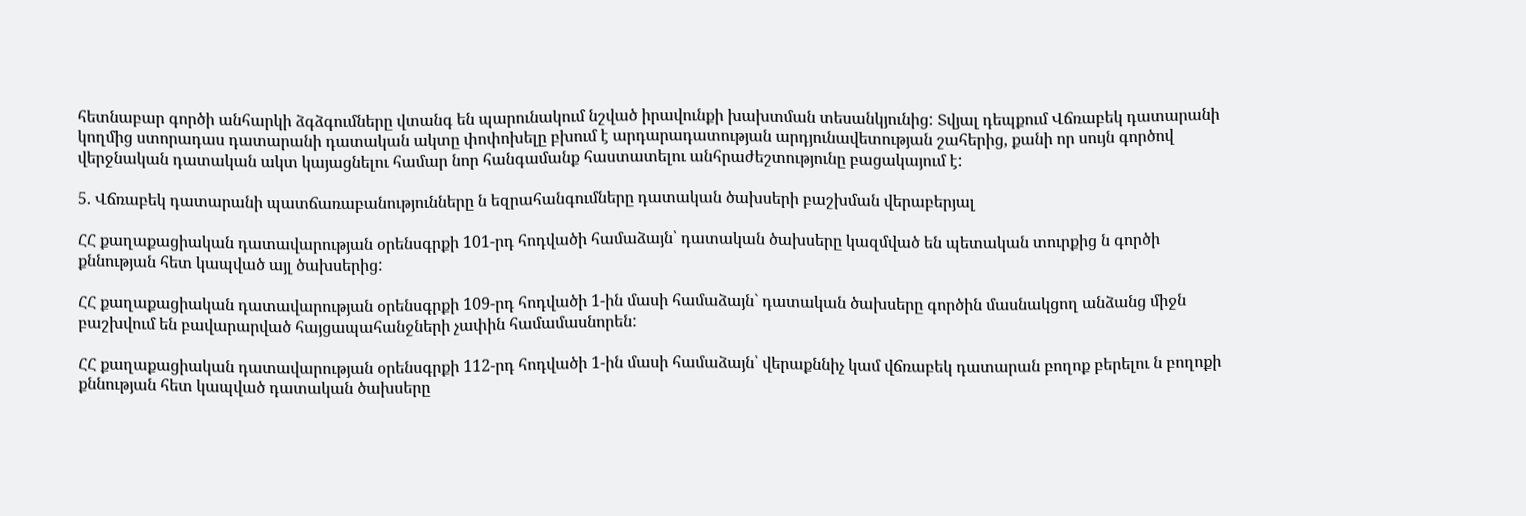հետնաբար գործի անհարկի ձգձգումները վտանգ են պարունակում նշված իրավունքի խախտման տեսանկյունից: Տվյալ դեպքում Վճռաբեկ դատարանի կողմից ստորադաս դատարանի դատական ակտը փոփոխելը բխում է արդարադատության արդյունավետության շահերից, քանի որ սույն գործով վերջնական դատական ակտ կայացնելու համար նոր հանգամանք հաստատելու անհրաժեշտությունը բացակայում է:

5. Վճռաբեկ դատարանի պատճառաբանությունները ն եզրահանգումները դատական ծախսերի բաշխման վերաբերյալ

ՀՀ քաղաքացիական դատավարության օրենսգրքի 101-րդ հոդվածի համաձայն՝ դատական ծախսերը կազմված են պետական տուրքից ն գործի քննության հետ կապված այլ ծախսերից:

ՀՀ քաղաքացիական դատավարության օրենսգրքի 109-րդ հոդվածի 1-ին մասի համաձայն` դատական ծախսերը գործին մասնակցող անձանց միջն բաշխվում են բավարարված հայցապահանջների չափին համամասնորեն:

ՀՀ քաղաքացիական դատավարության օրենսգրքի 112-րդ հոդվածի 1-ին մասի համաձայն՝ վերաքննիչ կամ վճռաբեկ դատարան բողոք բերելու ն բողոքի քննության հետ կապված դատական ծախսերը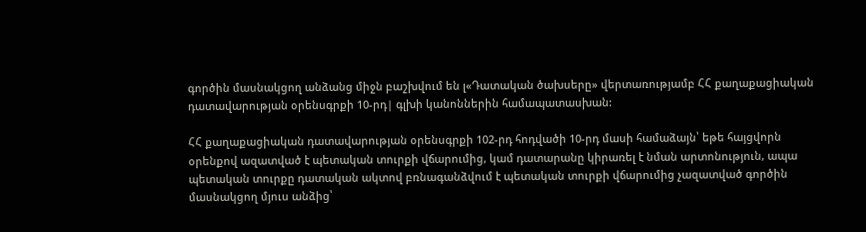գործին մասնակցող անձանց միջն բաշխվում են լ«Դատական ծախսերը» վերտառությամբ ՀՀ քաղաքացիական դատավարության օրենսգրքի 10-րդ| գլխի կանոններին համապատասխան:

ՀՀ քաղաքացիական դատավարության օրենսգրքի 102-րդ հոդվածի 10-րդ մասի համաձայն՝ եթե հայցվորն օրենքով ազատված է պետական տուրքի վճարումից, կամ դատարանը կիրառել է նման արտոնություն, ապա պետական տուրքը դատական ակտով բռնագանձվում է պետական տուրքի վճարումից չազատված գործին մասնակցող մյուս անձից՝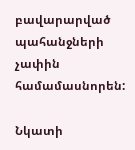բավարարված պահանջների չափին համամասնորեն:

Նկատի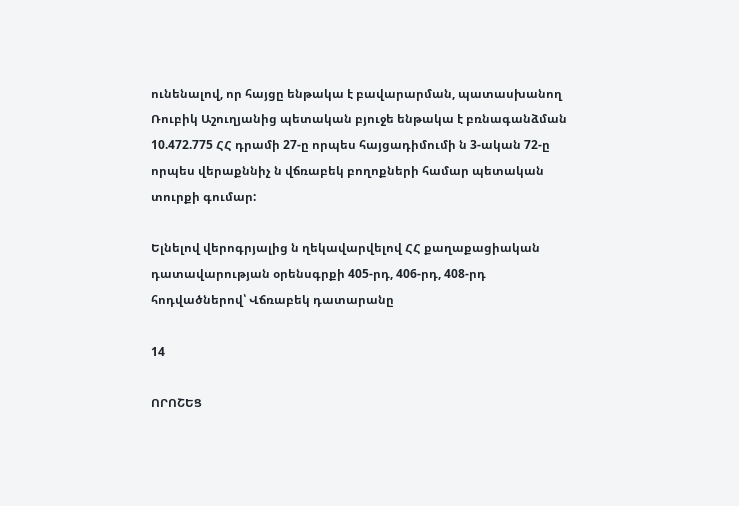ունենալով, որ հայցը ենթակա է բավարարման, պատասխանող Ռուբիկ Աշուղյանից պետական բյուջե ենթակա է բռնագանձման 10.472.775 ՀՀ դրամի 27-ը որպես հայցադիմումի ն 3-ական 72-ը որպես վերաքննիչ ն վճռաբեկ բողոքների համար պետական տուրքի գումար:

Ելնելով վերոգրյալից ն ղեկավարվելով ՀՀ քաղաքացիական դատավարության օրենսգրքի 405-րդ, 406-րդ, 408-րդ հոդվածներով՝ Վճռաբեկ դատարանը

14

ՈՐՈՇԵՑ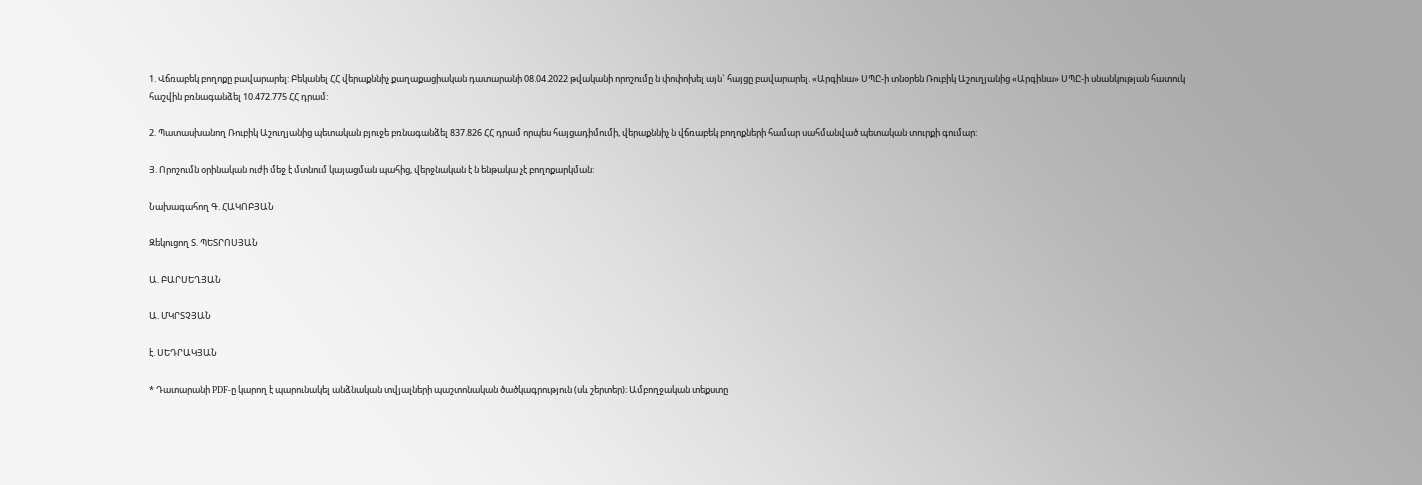1. Վճռաբեկ բողոքը բավարարել: Բեկանել ՀՀ վերաքննիչ քաղաքացիական դատարանի 08.04.2022 թվականի որոշումը ն փոփոխել այն` հայցը բավարարել. «Արգինա» ՍՊԸ-ի տնօրեն Ռուբիկ Աշուղյանից «Արգինա» ՍՊԸ-ի սնանկության հատուկ հաշվին բռնագանձել 10.472.775 ՀՀ դրամ:

2. Պատասխանող Ռուբիկ Աշուղյանից պետական բյուջե բռնագանձել 837.826 ՀՀ դրամ որպես հայցադիմումի, վերաքննիչ ն վճռաբեկ բողոքների համար սահմանված պետական տուրքի գումար:

Յ. Որոշումն օրինական ուժի մեջ է մտնում կայացման պահից, վերջնական է ն ենթակա չէ բողոքարկման:

Նախագահող Գ. ՀԱԿՈԲՅԱՆ

Զեկուցող Տ. ՊԵՏՐՈՍՅԱՆ

Ա. ԲԱՐՍԵՂՅԱՆ

Ա. ՄԿՐՏՉՅԱՆ

է. ՍԵԴՐԱԿՅԱՆ

* Դատարանի PDF-ը կարող է պարունակել անձնական տվյալների պաշտոնական ծածկագրություն (սև շերտեր)։ Ամբողջական տեքստը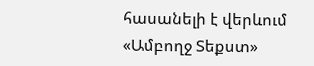հասանելի է վերևում «Ամբողջ Տեքստ»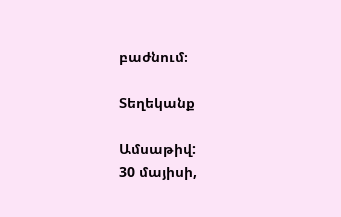բաժնում։

Տեղեկանք

Ամսաթիվ:
30 մայիսի,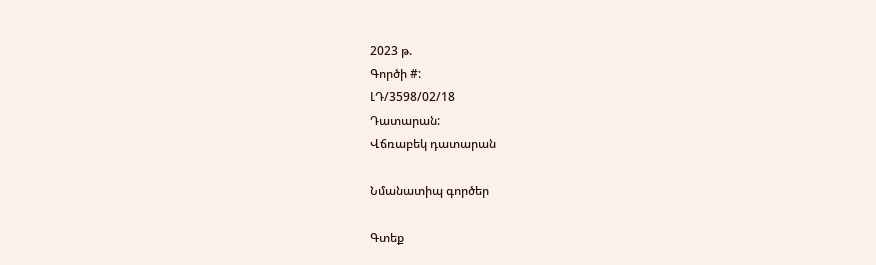2023 թ.
Գործի #:
ԼԴ/3598/02/18
Դատարան:
Վճռաբեկ դատարան

Նմանատիպ գործեր

Գտեք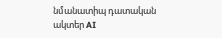նմանատիպ դատական ակտեր AI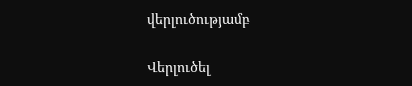վերլուծությամբ

Վերլուծել